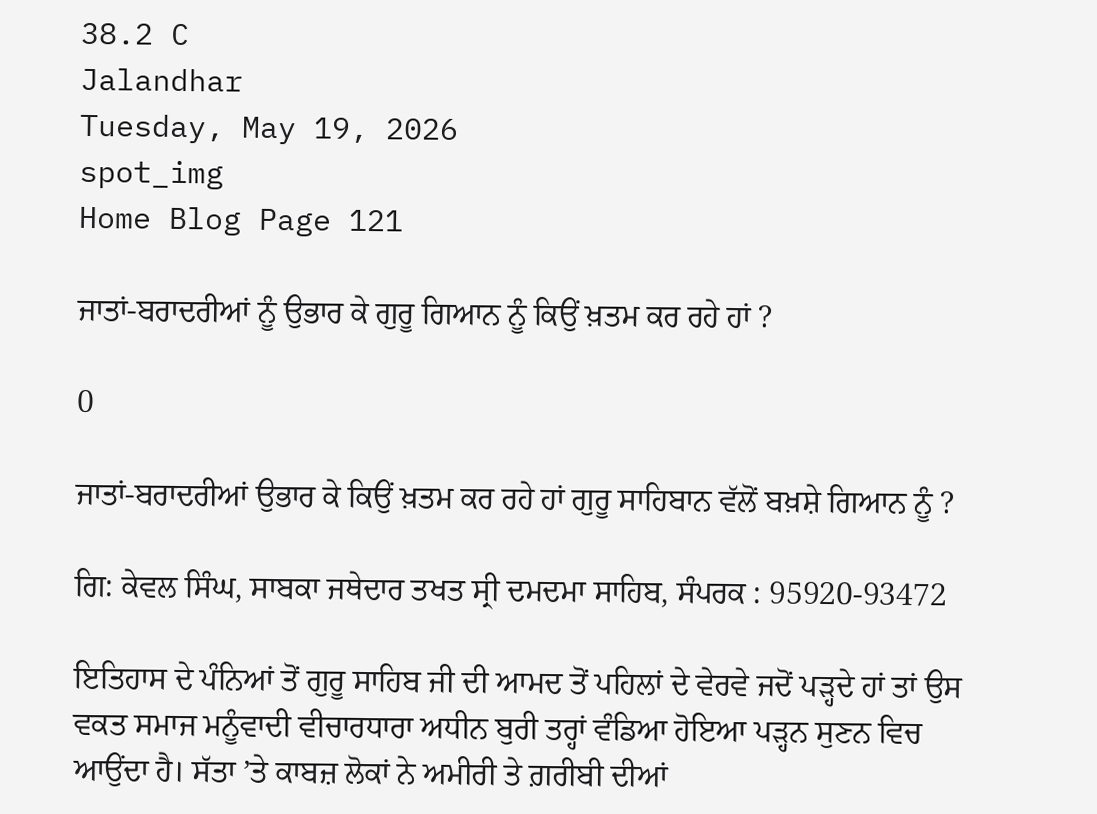38.2 C
Jalandhar
Tuesday, May 19, 2026
spot_img
Home Blog Page 121

ਜਾਤਾਂ-ਬਰਾਦਰੀਆਂ ਨੂੰ ਉਭਾਰ ਕੇ ਗੁਰੂ ਗਿਆਨ ਨੂੰ ਕਿਉਂ ਖ਼ਤਮ ਕਰ ਰਹੇ ਹਾਂ ?

0

ਜਾਤਾਂ-ਬਰਾਦਰੀਆਂ ਉਭਾਰ ਕੇ ਕਿਉਂ ਖ਼ਤਮ ਕਰ ਰਹੇ ਹਾਂ ਗੁਰੂ ਸਾਹਿਬਾਨ ਵੱਲੋਂ ਬਖ਼ਸ਼ੇ ਗਿਆਨ ਨੂੰ ?

ਗਿ: ਕੇਵਲ ਸਿੰਘ, ਸਾਬਕਾ ਜਥੇਦਾਰ ਤਖਤ ਸ੍ਰੀ ਦਮਦਮਾ ਸਾਹਿਬ, ਸੰਪਰਕ : 95920-93472

ਇਤਿਹਾਸ ਦੇ ਪੰਨਿਆਂ ਤੋਂ ਗੁਰੂ ਸਾਹਿਬ ਜੀ ਦੀ ਆਮਦ ਤੋਂ ਪਹਿਲਾਂ ਦੇ ਵੇਰਵੇ ਜਦੋਂ ਪੜ੍ਹਦੇ ਹਾਂ ਤਾਂ ਉਸ ਵਕਤ ਸਮਾਜ ਮਨੂੰਵਾਦੀ ਵੀਚਾਰਧਾਰਾ ਅਧੀਨ ਬੁਰੀ ਤਰ੍ਹਾਂ ਵੰਡਿਆ ਹੋਇਆ ਪੜ੍ਹਨ ਸੁਣਨ ਵਿਚ ਆਉਂਦਾ ਹੈ। ਸੱਤਾ ’ਤੇ ਕਾਬਜ਼ ਲੋਕਾਂ ਨੇ ਅਮੀਰੀ ਤੇ ਗ਼ਰੀਬੀ ਦੀਆਂ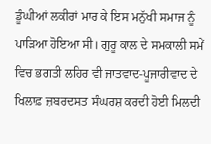ਡੂੰਘੀਆਂ ਲਕੀਰਾਂ ਮਾਰ ਕੇ ਇਸ ਮਨੁੱਖੀ ਸਮਾਜ ਨੂੰ ਪਾੜਿਆ ਹੋਇਆ ਸੀ। ਗੁਰੂ ਕਾਲ ਦੇ ਸਮਕਾਲੀ ਸਮੇਂ ਵਿਚ ਭਗਤੀ ਲਹਿਰ ਵੀ ਜਾਤਵਾਦ-ਪੂਜਾਰੀਵਾਦ ਦੇ ਖਿਲਾਫ਼ ਜ਼ਬਰਦਸਤ ਸੰਘਰਸ਼ ਕਰਦੀ ਹੋਈ ਮਿਲਦੀ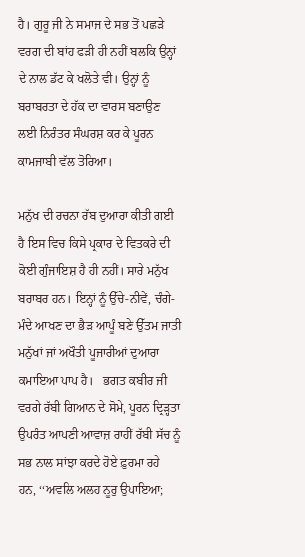ਹੈ। ਗੁਰੂ ਜੀ ਨੇ ਸਮਾਜ ਦੇ ਸਭ ਤੋਂ ਪਛੜੇ ਵਰਗ ਦੀ ਬਾਂਹ ਫੜੀ ਹੀ ਨਹੀਂ ਬਲਕਿ ਉਨ੍ਹਾਂ ਦੇ ਨਾਲ ਡੱਟ ਕੇ ਖਲੋਤੇ ਵੀ। ਉਨ੍ਹਾਂ ਨੂੰ ਬਰਾਬਰਤਾ ਦੇ ਹੱਕ ਦਾ ਵਾਰਸ ਬਣਾਉਣ ਲਈ ਨਿਰੰਤਰ ਸੰਘਰਸ਼ ਕਰ ਕੇ ਪੂਰਨ ਕਾਮਜਾਬੀ ਵੱਲ ਤੋਰਿਆ।

ਮਨੁੱਖ ਦੀ ਰਚਨਾ ਰੱਬ ਦੁਆਰਾ ਕੀਤੀ ਗਈ ਹੈ ਇਸ ਵਿਚ ਕਿਸੇ ਪ੍ਰਕਾਰ ਦੇ ਵਿਤਕਰੇ ਦੀ ਕੋਈ ਗੁੰਜਾਇਸ਼ ਹੈ ਹੀ ਨਹੀਂ। ਸਾਰੇ ਮਨੁੱਖ ਬਰਾਬਰ ਹਨ। ਇਨ੍ਹਾਂ ਨੂੰ ਉੱਚੇ-ਨੀਵੇਂ, ਚੰਗੇ-ਮੰਦੇ ਆਖਣ ਦਾ ਭੈੜ ਆਪੂੰ ਬਣੇ ਉੱਤਮ ਜਾਤੀ ਮਨੁੱਖਾਂ ਜਾਂ ਅਖੌਤੀ ਪੂਜਾਰੀਆਂ ਦੁਆਰਾ ਕਮਾਇਆ ਪਾਪ ਹੈ।   ਭਗਤ ਕਬੀਰ ਜੀ ਵਰਗੇ ਰੱਬੀ ਗਿਆਨ ਦੇ ਸੋਮੇ, ਪੂਰਨ ਦ੍ਰਿੜ੍ਹਤਾ ਉਪਰੰਤ ਆਪਣੀ ਆਵਾਜ਼ ਰਾਹੀਂ ਰੱਬੀ ਸੱਚ ਨੂੰ ਸਭ ਨਾਲ ਸਾਂਝਾ ਕਰਦੇ ਹੋਏ ਫ਼ੁਰਮਾ ਰਹੇ ਹਨ, ‘‘ਅਵਲਿ ਅਲਹ ਨੂਰੁ ਉਪਾਇਆ;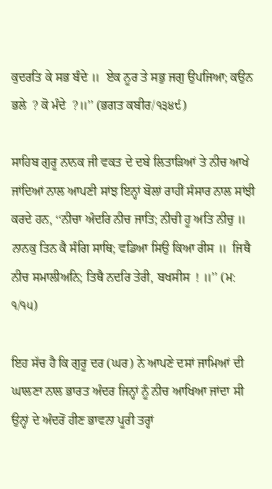ਕੁਦਰਤਿ ਕੇ ਸਭ ਬੰਦੇ ॥  ਏਕ ਨੂਰ ਤੇ ਸਭੁ ਜਗੁ ਉਪਜਿਆ; ਕਉਨ ਭਲੇ  ? ਕੋ ਮੰਦੇ  ?॥’’ (ਭਗਤ ਕਬੀਰ/੧੩੪੯)

ਸਾਹਿਬ ਗੁਰੂ ਨਾਨਕ ਜੀ ਵਕਤ ਦੇ ਦਬੇ ਲਿਤਾੜਿਆਂ ਤੇ ਨੀਚ ਆਖੇ ਜਾਂਦਿਆਂ ਨਾਲ ਆਪਣੀ ਸਾਂਝ ਇਨ੍ਹਾਂ ਬੋਲਾਂ ਰਾਹੀਂ ਸੰਸਾਰ ਨਾਲ ਸਾਂਝੀ ਕਰਦੇ ਹਨ, ‘‘ਨੀਚਾ ਅੰਦਰਿ ਨੀਚ ਜਾਤਿ; ਨੀਚੀ ਹੂ ਅਤਿ ਨੀਚੁ ॥  ਨਾਨਕੁ ਤਿਨ ਕੈ ਸੰਗਿ ਸਾਥਿ; ਵਡਿਆ ਸਿਉ ਕਿਆ ਰੀਸ ॥  ਜਿਥੈ ਨੀਚ ਸਮਾਲੀਅਨਿ; ਤਿਥੈ ਨਦਰਿ ਤੇਰੀ, ਬਖਸੀਸ  ! ॥’’ (ਮ: ੧/੧੫)

ਇਹ ਸੱਚ ਹੈ ਕਿ ਗੁਰੂ ਦਰ (ਘਰ) ਨੇ ਆਪਣੇ ਦਸਾਂ ਜਾਮਿਆਂ ਦੀ ਘਾਲਣਾ ਨਾਲ ਭਾਰਤ ਅੰਦਰ ਜਿਨ੍ਹਾਂ ਨੂੰ ਨੀਚ ਆਖਿਆ ਜਾਂਦਾ ਸੀ ਉਨ੍ਹਾਂ ਦੇ ਅੰਦਰੋਂ ਹੀਣ ਭਾਵਨਾ ਪੂਰੀ ਤਰ੍ਹਾਂ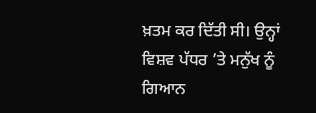ਖ਼ਤਮ ਕਰ ਦਿੱਤੀ ਸੀ। ਉਨ੍ਹਾਂ ਵਿਸ਼ਵ ਪੱਧਰ ’ਤੇ ਮਨੁੱਖ ਨੂੰ ਗਿਆਨ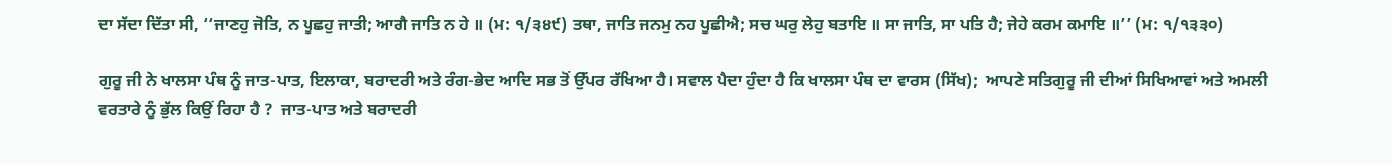ਦਾ ਸੱਦਾ ਦਿੱਤਾ ਸੀ, ‘‘ਜਾਣਹੁ ਜੋਤਿ, ਨ ਪੂਛਹੁ ਜਾਤੀ; ਆਗੈ ਜਾਤਿ ਨ ਹੇ ॥ (ਮ: ੧/੩੪੯) ਤਥਾ, ਜਾਤਿ ਜਨਮੁ ਨਹ ਪੂਛੀਐ; ਸਚ ਘਰੁ ਲੇਹੁ ਬਤਾਇ ॥ ਸਾ ਜਾਤਿ, ਸਾ ਪਤਿ ਹੈ; ਜੇਹੇ ਕਰਮ ਕਮਾਇ ॥’’ (ਮ: ੧/੧੩੩੦)

ਗੁਰੂ ਜੀ ਨੇ ਖਾਲਸਾ ਪੰਥ ਨੂੰ ਜਾਤ-ਪਾਤ, ਇਲਾਕਾ, ਬਰਾਦਰੀ ਅਤੇ ਰੰਗ-ਭੇਦ ਆਦਿ ਸਭ ਤੋਂ ਉੱਪਰ ਰੱਖਿਆ ਹੈ। ਸਵਾਲ ਪੈਦਾ ਹੁੰਦਾ ਹੈ ਕਿ ਖਾਲਸਾ ਪੰਥ ਦਾ ਵਾਰਸ (ਸਿੱਖ);  ਆਪਣੇ ਸਤਿਗੁਰੂ ਜੀ ਦੀਆਂ ਸਿਖਿਆਵਾਂ ਅਤੇ ਅਮਲੀ ਵਰਤਾਰੇ ਨੂੰ ਭੁੱਲ ਕਿਉਂ ਰਿਹਾ ਹੈ ?  ਜਾਤ-ਪਾਤ ਅਤੇ ਬਰਾਦਰੀ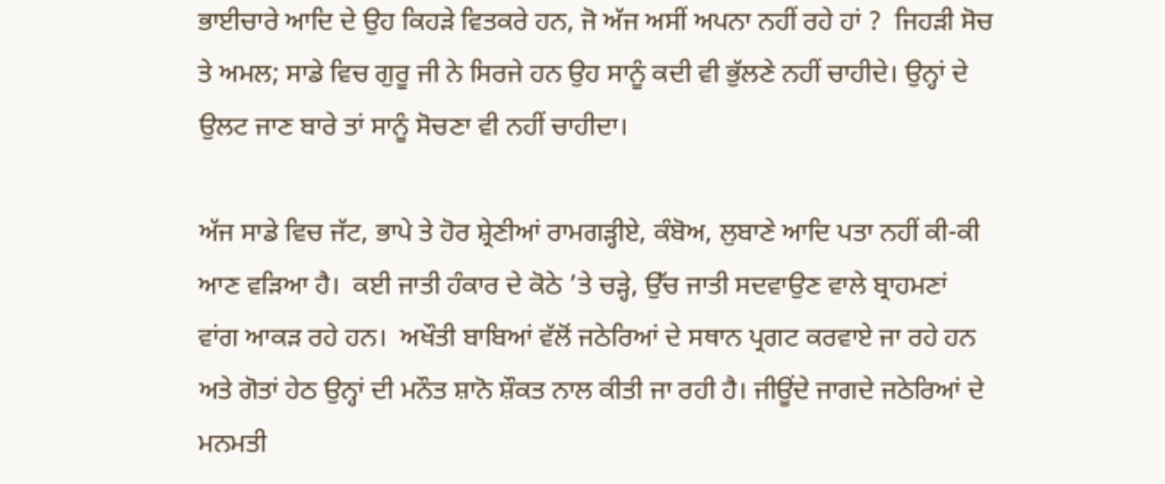ਭਾਈਚਾਰੇ ਆਦਿ ਦੇ ਉਹ ਕਿਹੜੇ ਵਿਤਕਰੇ ਹਨ, ਜੋ ਅੱਜ ਅਸੀਂ ਅਪਨਾ ਨਹੀਂ ਰਹੇ ਹਾਂ ?  ਜਿਹੜੀ ਸੋਚ ਤੇ ਅਮਲ; ਸਾਡੇ ਵਿਚ ਗੁਰੂ ਜੀ ਨੇ ਸਿਰਜੇ ਹਨ ਉਹ ਸਾਨੂੰ ਕਦੀ ਵੀ ਭੁੱਲਣੇ ਨਹੀਂ ਚਾਹੀਦੇ। ਉਨ੍ਹਾਂ ਦੇ ਉਲਟ ਜਾਣ ਬਾਰੇ ਤਾਂ ਸਾਨੂੰ ਸੋਚਣਾ ਵੀ ਨਹੀਂ ਚਾਹੀਦਾ।

ਅੱਜ ਸਾਡੇ ਵਿਚ ਜੱਟ, ਭਾਪੇ ਤੇ ਹੋਰ ਸ਼੍ਰੇਣੀਆਂ ਰਾਮਗੜ੍ਹੀਏ, ਕੰਬੋਅ, ਲੁਬਾਣੇ ਆਦਿ ਪਤਾ ਨਹੀਂ ਕੀ-ਕੀ ਆਣ ਵੜਿਆ ਹੈ।  ਕਈ ਜਾਤੀ ਹੰਕਾਰ ਦੇ ਕੋਠੇ ’ਤੇ ਚੜ੍ਹੇ, ਉੱਚ ਜਾਤੀ ਸਦਵਾਉਣ ਵਾਲੇ ਬ੍ਰਾਹਮਣਾਂ ਵਾਂਗ ਆਕੜ ਰਹੇ ਹਨ।  ਅਖੌਤੀ ਬਾਬਿਆਂ ਵੱਲੋਂ ਜਠੇਰਿਆਂ ਦੇ ਸਥਾਨ ਪ੍ਰਗਟ ਕਰਵਾਏ ਜਾ ਰਹੇ ਹਨ ਅਤੇ ਗੋਤਾਂ ਹੇਠ ਉਨ੍ਹਾਂ ਦੀ ਮਨੌਤ ਸ਼ਾਨੋ ਸ਼ੌਕਤ ਨਾਲ ਕੀਤੀ ਜਾ ਰਹੀ ਹੈ। ਜੀਊਂਦੇ ਜਾਗਦੇ ਜਠੇਰਿਆਂ ਦੇ ਮਨਮਤੀ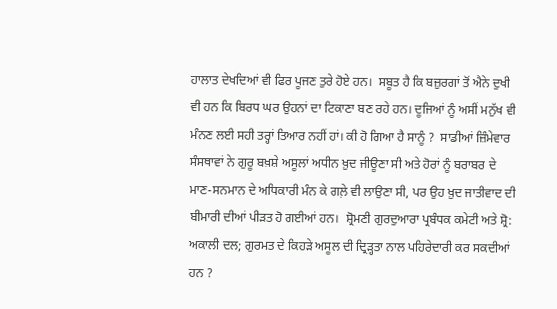ਹਾਲਾਤ ਦੇਖਦਿਆਂ ਵੀ ਫਿਰ ਪੂਜਣ ਤੁਰੇ ਹੋਏ ਹਨ।  ਸਬੂਤ ਹੈ ਕਿ ਬਜ਼ੁਰਗਾਂ ਤੋਂ ਐਨੇ ਦੁਖੀ ਵੀ ਹਨ ਕਿ ਬਿਰਧ ਘਰ ਉਹਨਾਂ ਦਾ ਟਿਕਾਣਾ ਬਣ ਰਹੇ ਹਨ। ਦੂਜਿਆਂ ਨੂੰ ਅਸੀਂ ਮਨੁੱਖ ਵੀ ਮੰਨਣ ਲਈ ਸਹੀ ਤਰ੍ਹਾਂ ਤਿਆਰ ਨਹੀਂ ਹਾਂ। ਕੀ ਹੋ ਗਿਆ ਹੈ ਸਾਨੂੰ ?  ਸਾਡੀਆਂ ਜ਼ਿੰਮੇਵਾਰ ਸੰਸਥਾਵਾਂ ਨੇ ਗੁਰੂ ਬਖ਼ਸ਼ੇ ਅਸੂਲਾਂ ਅਧੀਨ ਖ਼ੁਦ ਜੀਊਣਾ ਸੀ ਅਤੇ ਹੋਰਾਂ ਨੂੰ ਬਰਾਬਰ ਦੇ ਮਾਣ-ਸਨਮਾਨ ਦੇ ਅਧਿਕਾਰੀ ਮੰਨ ਕੇ ਗਲ਼ੇ ਵੀ ਲਾਉਣਾ ਸੀ, ਪਰ ਉਹ ਖ਼ੁਦ ਜਾਤੀਵਾਦ ਦੀ ਬੀਮਾਰੀ ਦੀਆਂ ਪੀੜਤ ਹੋ ਗਈਆਂ ਹਨ।  ਸ਼੍ਰੋਮਣੀ ਗੁਰਦੁਆਰਾ ਪ੍ਰਬੰਧਕ ਕਮੇਟੀ ਅਤੇ ਸ਼੍ਰੋ: ਅਕਾਲੀ ਦਲ; ਗੁਰਮਤ ਦੇ ਕਿਹੜੇ ਅਸੂਲ ਦੀ ਦ੍ਰਿੜ੍ਹਤਾ ਨਾਲ ਪਹਿਰੇਦਾਰੀ ਕਰ ਸਕਦੀਆਂ ਹਨ ?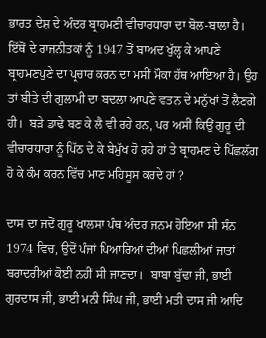ਭਾਰਤ ਦੇਸ਼ ਦੇ ਅੰਦਰ ਬ੍ਰਾਹਮਣੀ ਵੀਚਾਰਧਾਰਾ ਦਾ ਬੋਲ-ਬਾਲਾ ਹੈ। ਇੱਥੋਂ ਦੇ ਰਾਜਨੀਤਕਾਂ ਨੂੰ 1947 ਤੋਂ ਬਾਅਦ ਖੁੱਲ੍ਹ ਕੇ ਆਪਣੇ ਬ੍ਰਾਹਮਣਪੁਣੇ ਦਾ ਪ੍ਰਚਾਰ ਕਰਨ ਦਾ ਮਸੀਂ ਮੌਕਾ ਹੱਥ ਆਇਆ ਹੈ। ਉਹ ਤਾਂ ਬੀਤੇ ਦੀ ਗੁਲਾਮੀ ਦਾ ਬਦਲਾ ਆਪਣੇ ਵਤਨ ਦੇ ਮਨੁੱਖਾਂ ਤੋਂ ਲੈਣਗੇ ਹੀ।  ਬੜੇ ਡਾਢੇ ਬਣ ਕੇ ਲੈ ਵੀ ਰਹੇ ਹਨ, ਪਰ ਅਸੀਂ ਕਿਉਂ ਗੁਰੂ ਦੀ ਵੀਚਾਰਧਾਰਾ ਨੂੰ ਪਿੱਠ ਦੇ ਕੇ ਬੇਮੁੱਖ ਹੋ ਰਹੇ ਹਾਂ ਤੇ ਬ੍ਰਾਹਮਣ ਦੇ ਪਿੱਛਲੱਗ ਹੋ ਕੇ ਕੰਮ ਕਰਨ ਵਿੱਚ ਮਾਣ ਮਹਿਸੂਸ ਕਰਦੇ ਹਾਂ ?

ਦਾਸ ਦਾ ਜਦੋਂ ਗੁਰੂ ਖਾਲਸਾ ਪੰਥ ਅੰਦਰ ਜਨਮ ਹੋਇਆ ਸੀ ਸੰਨ 1974 ਵਿਚ, ਉਦੋਂ ਪੰਜਾਂ ਪਿਆਰਿਆਂ ਦੀਆਂ ਪਿਛਲੀਆਂ ਜਾਤਾਂ ਬਰਾਦਰੀਆਂ ਕੋਈ ਨਹੀਂ ਸੀ ਜਾਣਦਾ।  ਬਾਬਾ ਬੁੱਢਾ ਜੀ, ਭਾਈ ਗੁਰਦਾਸ ਜੀ, ਭਾਈ ਮਨੀ ਸਿੰਘ ਜੀ, ਭਾਈ ਮਤੀ ਦਾਸ ਜੀ ਆਦਿ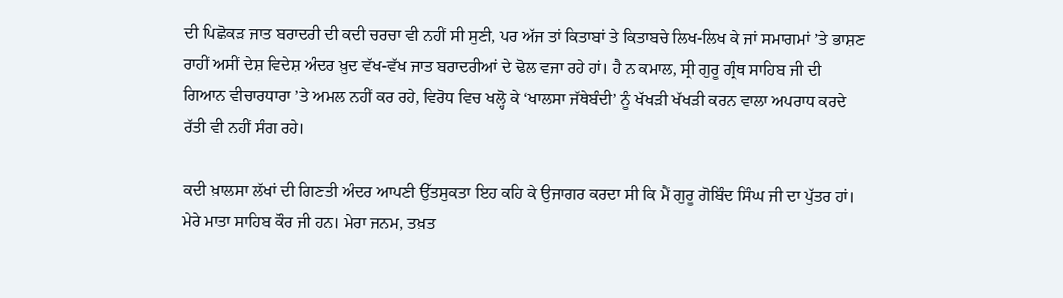ਦੀ ਪਿਛੋਕੜ ਜਾਤ ਬਰਾਦਰੀ ਦੀ ਕਦੀ ਚਰਚਾ ਵੀ ਨਹੀਂ ਸੀ ਸੁਣੀ, ਪਰ ਅੱਜ ਤਾਂ ਕਿਤਾਬਾਂ ਤੇ ਕਿਤਾਬਚੇ ਲਿਖ-ਲਿਖ ਕੇ ਜਾਂ ਸਮਾਗਮਾਂ ’ਤੇ ਭਾਸ਼ਣ ਰਾਹੀਂ ਅਸੀਂ ਦੇਸ਼ ਵਿਦੇਸ਼ ਅੰਦਰ ਖ਼ੁਦ ਵੱਖ-ਵੱਖ ਜਾਤ ਬਰਾਦਰੀਆਂ ਦੇ ਢੋਲ ਵਜਾ ਰਹੇ ਹਾਂ। ਹੈ ਨ ਕਮਾਲ, ਸ੍ਰੀ ਗੁਰੂ ਗ੍ਰੰਥ ਸਾਹਿਬ ਜੀ ਦੀ ਗਿਆਨ ਵੀਚਾਰਧਾਰਾ ’ਤੇ ਅਮਲ ਨਹੀਂ ਕਰ ਰਹੇ, ਵਿਰੋਧ ਵਿਚ ਖਲ੍ਹੋ ਕੇ ‘ਖਾਲਸਾ ਜੱਥੇਬੰਦੀ’ ਨੂੰ ਖੱਖੜੀ ਖੱਖੜੀ ਕਰਨ ਵਾਲਾ ਅਪਰਾਧ ਕਰਦੇ ਰੱਤੀ ਵੀ ਨਹੀਂ ਸੰਗ ਰਹੇ।

ਕਦੀ ਖ਼ਾਲਸਾ ਲੱਖਾਂ ਦੀ ਗਿਣਤੀ ਅੰਦਰ ਆਪਣੀ ਉੱਤਸੁਕਤਾ ਇਹ ਕਹਿ ਕੇ ਉਜਾਗਰ ਕਰਦਾ ਸੀ ਕਿ ਮੈਂ ਗੁਰੂ ਗੋਬਿੰਦ ਸਿੰਘ ਜੀ ਦਾ ਪੁੱਤਰ ਹਾਂ।  ਮੇਰੇ ਮਾਤਾ ਸਾਹਿਬ ਕੌਰ ਜੀ ਹਨ। ਮੇਰਾ ਜਨਮ, ਤਖ਼ਤ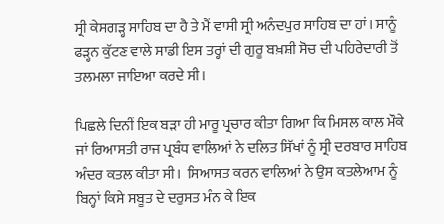ਸ੍ਰੀ ਕੇਸਗੜ੍ਹ ਸਾਹਿਬ ਦਾ ਹੈ ਤੇ ਮੈਂ ਵਾਸੀ ਸ੍ਰੀ ਅਨੰਦਪੁਰ ਸਾਹਿਬ ਦਾ ਹਾਂ। ਸਾਨੂੰ ਫੜ੍ਹਨ ਕੁੱਟਣ ਵਾਲੇ ਸਾਡੀ ਇਸ ਤਰ੍ਹਾਂ ਦੀ ਗੁਰੂ ਬਖ਼ਸ਼ੀ ਸੋਚ ਦੀ ਪਹਿਰੇਦਾਰੀ ਤੋਂ ਤਲਮਲਾ ਜਾਇਆ ਕਰਦੇ ਸੀ।

ਪਿਛਲੇ ਦਿਨੀਂ ਇਕ ਬੜਾ ਹੀ ਮਾਰੂ ਪ੍ਰਚਾਰ ਕੀਤਾ ਗਿਆ ਕਿ ਮਿਸਲ ਕਾਲ ਮੌਕੇ ਜਾਂ ਰਿਆਸਤੀ ਰਾਜ ਪ੍ਰਬੰਧ ਵਾਲਿਆਂ ਨੇ ਦਲਿਤ ਸਿੱਖਾਂ ਨੂੰ ਸ੍ਰੀ ਦਰਬਾਰ ਸਾਹਿਬ ਅੰਦਰ ਕਤਲ ਕੀਤਾ ਸੀ।  ਸਿਆਸਤ ਕਰਨ ਵਾਲਿਆਂ ਨੇ ਉਸ ਕਤਲੇਆਮ ਨੂੰ ਬਿਨ੍ਹਾਂ ਕਿਸੇ ਸਬੂਤ ਦੇ ਦਰੁਸਤ ਮੰਨ ਕੇ ਇਕ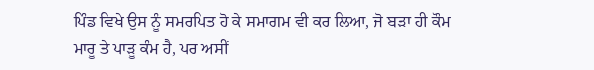ਪਿੰਡ ਵਿਖੇ ਉਸ ਨੂੰ ਸਮਰਪਿਤ ਹੋ ਕੇ ਸਮਾਗਮ ਵੀ ਕਰ ਲਿਆ, ਜੋ ਬੜਾ ਹੀ ਕੌਮ ਮਾਰੂ ਤੇ ਪਾੜੂ ਕੰਮ ਹੈ, ਪਰ ਅਸੀਂ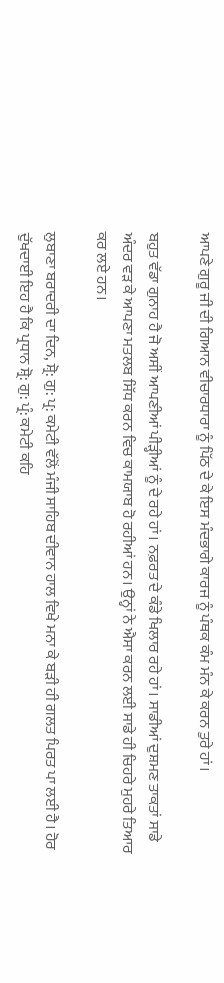ਆਪਣੇ ਗੁਰੂ ਜੀ ਦੀ ਗਿਆਨ ਵੀਚਾਰਧਾਰਾ ਨੂੰ ਪਿੱਠ ਦੇ ਕੇ ਇਸ ਮੰਦਭਾਗੇ ਕਾਰਜ ਨੂੰ ਪੰਥਕ ਕੰਮ ਮੰਨ ਕੇ ਕਰਨ ਤੁਰੇ ਹਾਂ।

ਬਹੁਤ ਵੱਡਾ ਗੁਨਾਹ ਹੈ ਜੋ ਅਸੀਂ ਆਪਣੀਆਂ ਪੀੜ੍ਹੀਆਂ ਨੂੰ ਦੇ ਰਹੇ ਹਾਂ। ਨਫ਼ਰਤ ਦੇ ਕੰਡੇ ਖਿਲਾਰ ਰਹੇ ਹਾਂ। ਸਾਡੀਆਂ ਦੁਸ਼ਮਣ ਤਾਕਤਾਂ ਸਾਡੇ ਅੰਦਰ ਵੜ ਕੇ ਆਪਣਾ ਮਤਲਬ ਸਿੱਧ ਕਰਨ ਵਿਚ ਕਾਮਯਾਬ ਹੋ ਰਹੀਆਂ ਹਨ। ਉਨ੍ਹਾਂ ਨੇ ਐਸਾ ਕਰਨ ਲਈ ਸਾਡੇ ਹੀ ਚਿਹਰੇ ਮੁਹਰੇ ਤਿਆਰ ਕਰ ਲਏ ਹਨ।

ਲੁਬਾਣਾ ਬਰਾਦਰੀ ਦਾ ਦਿਨ, ਸ਼੍ਰੋ: ਗੁ: ਪ੍ਰ: ਕਮੇਟੀ ਵੱਲੋਂ ਮੰਜੀ ਸਾਹਿਬ ਦੀਵਾਨ ਹਾਲ ਵਿਖੇ ਮਨਾ ਕੇ ਬੜੀ ਹੀ ਗਲਤ ਪਿਰਤ ਪਾ ਲਈ ਹੈ। ਹੋਰ ਦੁੱਖਦਾਈ ਇਹ ਹੈ ਕਿ ਪ੍ਰਧਾਨ ਸ਼੍ਰੋ: ਗੁ: ਪ੍ਰੰ: ਕਮੇਟੀ ਕਹਿ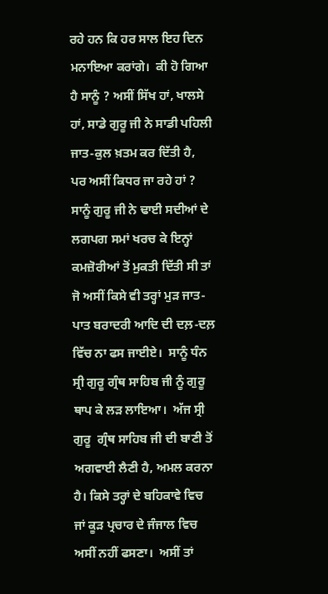ਰਹੇ ਹਨ ਕਿ ਹਰ ਸਾਲ ਇਹ ਦਿਨ ਮਨਾਇਆ ਕਰਾਂਗੇ।  ਕੀ ਹੋ ਗਿਆ ਹੈ ਸਾਨੂੰ ? ਅਸੀਂ ਸਿੱਖ ਹਾਂ, ਖਾਲਸੇ ਹਾਂ, ਸਾਡੇ ਗੁਰੂ ਜੀ ਨੇ ਸਾਡੀ ਪਹਿਲੀ ਜਾਤ-ਕੁਲ ਖ਼ਤਮ ਕਰ ਦਿੱਤੀ ਹੈ, ਪਰ ਅਸੀਂ ਕਿਧਰ ਜਾ ਰਹੇ ਹਾਂ ?  ਸਾਨੂੰ ਗੁਰੂ ਜੀ ਨੇ ਢਾਈ ਸਦੀਆਂ ਦੇ ਲਗਪਗ ਸਮਾਂ ਖਰਚ ਕੇ ਇਨ੍ਹਾਂ ਕਮਜ਼ੋਰੀਆਂ ਤੋਂ ਮੁਕਤੀ ਦਿੱਤੀ ਸੀ ਤਾਂ ਜੋ ਅਸੀਂ ਕਿਸੇ ਵੀ ਤਰ੍ਹਾਂ ਮੁੜ ਜਾਤ-ਪਾਤ ਬਰਾਦਰੀ ਆਦਿ ਦੀ ਦਲ਼-ਦਲ਼ ਵਿੱਚ ਨਾ ਫਸ ਜਾਈਏ।  ਸਾਨੂੰ ਧੰਨ ਸ੍ਰੀ ਗੁਰੂ ਗ੍ਰੰਥ ਸਾਹਿਬ ਜੀ ਨੂੰ ਗੁਰੂ ਥਾਪ ਕੇ ਲੜ ਲਾਇਆ।  ਅੱਜ ਸ੍ਰੀ ਗੁਰੂ  ਗ੍ਰੰਥ ਸਾਹਿਬ ਜੀ ਦੀ ਬਾਣੀ ਤੋਂ ਅਗਵਾਈ ਲੈਣੀ ਹੈ, ਅਮਲ ਕਰਨਾ ਹੈ। ਕਿਸੇ ਤਰ੍ਹਾਂ ਦੇ ਬਹਿਕਾਵੇ ਵਿਚ ਜਾਂ ਕੂੜ ਪ੍ਰਚਾਰ ਦੇ ਜੰਜਾਲ ਵਿਚ ਅਸੀਂ ਨਹੀਂ ਫਸਣਾ।  ਅਸੀਂ ਤਾਂ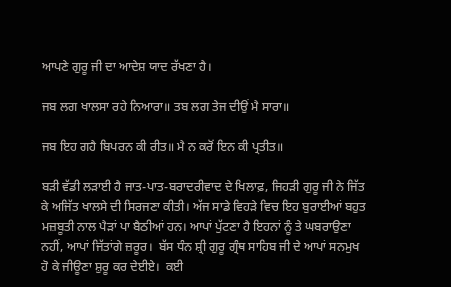ਆਪਣੇ ਗੁਰੂ ਜੀ ਦਾ ਆਦੇਸ਼ ਯਾਦ ਰੱਖਣਾ ਹੈ।

ਜਬ ਲਗ ਖਾਲਸਾ ਰਹੇ ਨਿਆਰਾ॥ ਤਬ ਲਗ ਤੇਜ ਦੀਉਂ ਮੈ ਸਾਰਾ॥

ਜਬ ਇਹ ਗਹੈ ਬਿਪਰਨ ਕੀ ਰੀਤ॥ ਮੈ ਨ ਕਰੋਂ ਇਨ ਕੀ ਪ੍ਰਤੀਤ॥

ਬੜੀ ਵੱਡੀ ਲੜਾਈ ਹੈ ਜਾਤ-ਪਾਤ-ਬਰਾਦਰੀਵਾਦ ਦੇ ਖਿਲਾਫ਼, ਜਿਹੜੀ ਗੁਰੂ ਜੀ ਨੇ ਜਿੱਤ ਕੇ ਅਜਿੱਤ ਖਾਲਸੇ ਦੀ ਸਿਰਜਣਾ ਕੀਤੀ। ਅੱਜ ਸਾਡੇ ਵਿਹੜੇ ਵਿਚ ਇਹ ਬੁਰਾਈਆਂ ਬਹੁਤ ਮਜ਼ਬੂਤੀ ਨਾਲ ਪੈੜਾਂ ਪਾ ਬੈਠੀਆਂ ਹਨ। ਆਪਾਂ ਪੁੱਟਣਾ ਹੈ ਇਹਨਾਂ ਨੂੰ ਤੇ ਘਬਰਾਉਣਾ ਨਹੀਂ, ਆਪਾਂ ਜਿੱਤਾਂਗੇ ਜ਼ਰੂਰ।  ਬੱਸ ਧੰਨ ਸ਼੍ਰੀ ਗੁਰੂ ਗ੍ਰੰਥ ਸਾਹਿਬ ਜੀ ਦੇ ਆਪਾਂ ਸਨਮੁਖ ਹੋ ਕੇ ਜੀਊਣਾ ਸ਼ੁਰੂ ਕਰ ਦੇਈਏ।  ਕਈ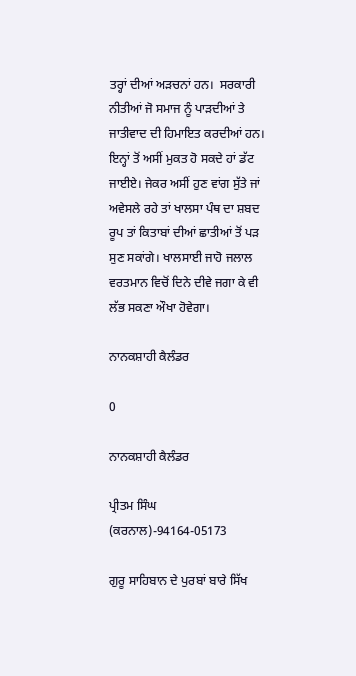ਤਰ੍ਹਾਂ ਦੀਆਂ ਅੜਚਨਾਂ ਹਨ।  ਸਰਕਾਰੀ ਨੀਤੀਆਂ ਜੋ ਸਮਾਜ ਨੂੰ ਪਾੜਦੀਆਂ ਤੇ ਜਾਤੀਵਾਦ ਦੀ ਹਿਮਾਇਤ ਕਰਦੀਆਂ ਹਨ। ਇਨ੍ਹਾਂ ਤੋਂ ਅਸੀਂ ਮੁਕਤ ਹੋ ਸਕਦੇ ਹਾਂ ਡੱਟ ਜਾਈਏ। ਜੇਕਰ ਅਸੀਂ ਹੁਣ ਵਾਂਗ ਸੁੱਤੇ ਜਾਂ ਅਵੇਸਲੇ ਰਹੇ ਤਾਂ ਖਾਲਸਾ ਪੰਥ ਦਾ ਸ਼ਬਦ ਰੂਪ ਤਾਂ ਕਿਤਾਬਾਂ ਦੀਆਂ ਛਾਤੀਆਂ ਤੋਂ ਪੜ ਸੁਣ ਸਕਾਂਗੇ। ਖਾਲਸਾਈ ਜਾਹੋ ਜਲਾਲ ਵਰਤਮਾਨ ਵਿਚੋਂ ਦਿਨੇ ਦੀਵੇ ਜਗਾ ਕੇ ਵੀ ਲੱਭ ਸਕਣਾ ਔਖਾ ਹੋਵੇਗਾ।

ਨਾਨਕਸ਼ਾਹੀ ਕੈਲੰਡਰ

0

ਨਾਨਕਸ਼ਾਹੀ ਕੈਲੰਡਰ

ਪ੍ਰੀਤਮ ਸਿੰਘ (ਕਰਨਾਲ)-94164-05173

ਗੁਰੂ ਸਾਹਿਬਾਨ ਦੇ ਪੁਰਬਾਂ ਬਾਰੇ ਸਿੱਖ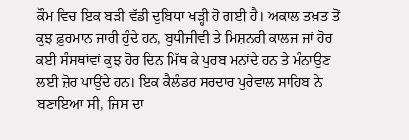ਕੌਮ ਵਿਚ ਇਕ ਬੜੀ ਵੱਡੀ ਦੁਬਿਧਾ ਖੜ੍ਹੀ ਹੋ ਗਈ ਹੈ। ਅਕਾਲ ਤਖ਼ਤ ਤੋਂ ਕੁਝ ਫ਼ੁਰਮਾਨ ਜਾਰੀ ਹੁੰਦੇ ਹਨ, ਬੁਧੀਜੀਵੀ ਤੇ ਮਿਸ਼ਨਰੀ ਕਾਲਜ ਜਾਂ ਹੋਰ ਕਈ ਸੰਸਥਾਂਵਾਂ ਕੁਝ ਹੋਰ ਦਿਨ ਮਿੱਥ ਕੇ ਪੁਰਬ ਮਨਾਂਦੇ ਹਨ ਤੇ ਮੰਨਾਉਣ ਲਈ ਜ਼ੋਰ ਪਾਉਂਦੇ ਹਨ। ਇਕ ਕੈਲੰਡਰ ਸਰਦਾਰ ਪੁਰੇਵਾਲ ਸਾਹਿਬ ਨੇ ਬਣਾਇਆ ਸੀ, ਜਿਸ ਦਾ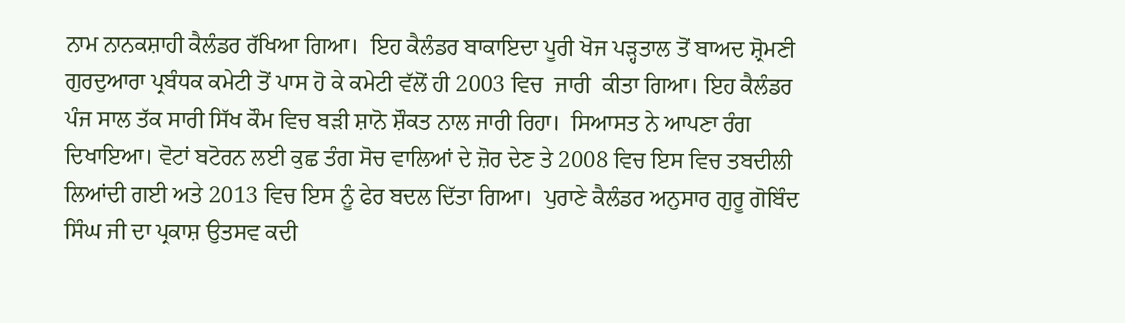ਨਾਮ ਨਾਨਕਸ਼ਾਹੀ ਕੈਲੰਡਰ ਰੱਖਿਆ ਗਿਆ।  ਇਹ ਕੈਲੰਡਰ ਬਾਕਾਇਦਾ ਪੂਰੀ ਖੋਜ ਪੜ੍ਹਤਾਲ ਤੋਂ ਬਾਅਦ ਸ਼੍ਰੋਮਣੀ ਗੁਰਦੁਆਰਾ ਪ੍ਰਬੰਧਕ ਕਮੇਟੀ ਤੋਂ ਪਾਸ ਹੋ ਕੇ ਕਮੇਟੀ ਵੱਲੋਂ ਹੀ 2003 ਵਿਚ  ਜਾਰੀ  ਕੀਤਾ ਗਿਆ। ਇਹ ਕੈਲੰਡਰ ਪੰਜ ਸਾਲ ਤੱਕ ਸਾਰੀ ਸਿੱਖ ਕੌਮ ਵਿਚ ਬੜੀ ਸ਼ਾਨੋ ਸ਼ੌਕਤ ਨਾਲ ਜਾਰੀ ਰਿਹਾ।  ਸਿਆਸਤ ਨੇ ਆਪਣਾ ਰੰਗ ਦਿਖਾਇਆ। ਵੋਟਾਂ ਬਟੋਰਨ ਲਈ ਕੁਛ ਤੰਗ ਸੋਚ ਵਾਲਿਆਂ ਦੇ ਜ਼ੋਰ ਦੇਣ ਤੇ 2008 ਵਿਚ ਇਸ ਵਿਚ ਤਬਦੀਲੀ ਲਿਆਂਦੀ ਗਈ ਅਤੇ 2013 ਵਿਚ ਇਸ ਨੂੰ ਫੇਰ ਬਦਲ ਦਿੱਤਾ ਗਿਆ।  ਪੁਰਾਣੇ ਕੈਲੰਡਰ ਅਨੁਸਾਰ ਗੁਰੂ ਗੋਬਿੰਦ ਸਿੰਘ ਜੀ ਦਾ ਪ੍ਰਕਾਸ਼ ਉਤਸਵ ਕਦੀ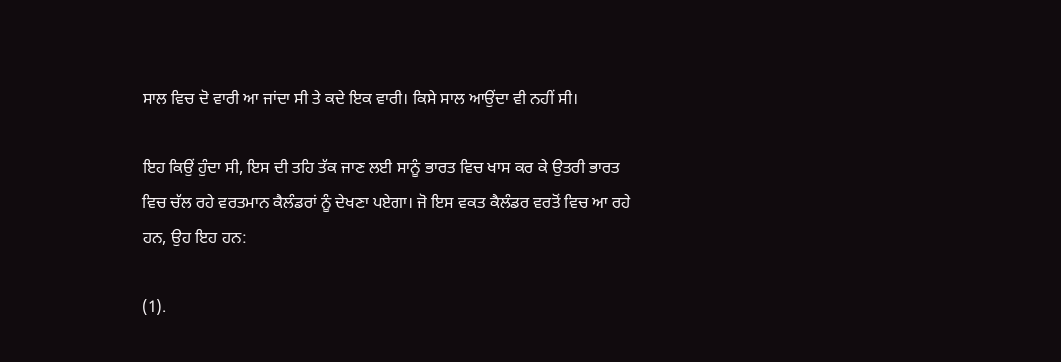ਸਾਲ ਵਿਚ ਦੋ ਵਾਰੀ ਆ ਜਾਂਦਾ ਸੀ ਤੇ ਕਦੇ ਇਕ ਵਾਰੀ। ਕਿਸੇ ਸਾਲ ਆਉਂਦਾ ਵੀ ਨਹੀਂ ਸੀ।

ਇਹ ਕਿਉਂ ਹੁੰਦਾ ਸੀ, ਇਸ ਦੀ ਤਹਿ ਤੱਕ ਜਾਣ ਲਈ ਸਾਨੂੰ ਭਾਰਤ ਵਿਚ ਖਾਸ ਕਰ ਕੇ ਉਤਰੀ ਭਾਰਤ ਵਿਚ ਚੱਲ ਰਹੇ ਵਰਤਮਾਨ ਕੈਲੰਡਰਾਂ ਨੂੰ ਦੇਖਣਾ ਪਏਗਾ। ਜੋ ਇਸ ਵਕਤ ਕੈਲੰਡਰ ਵਰਤੋਂ ਵਿਚ ਆ ਰਹੇ ਹਨ, ਉਹ ਇਹ ਹਨ:

(1).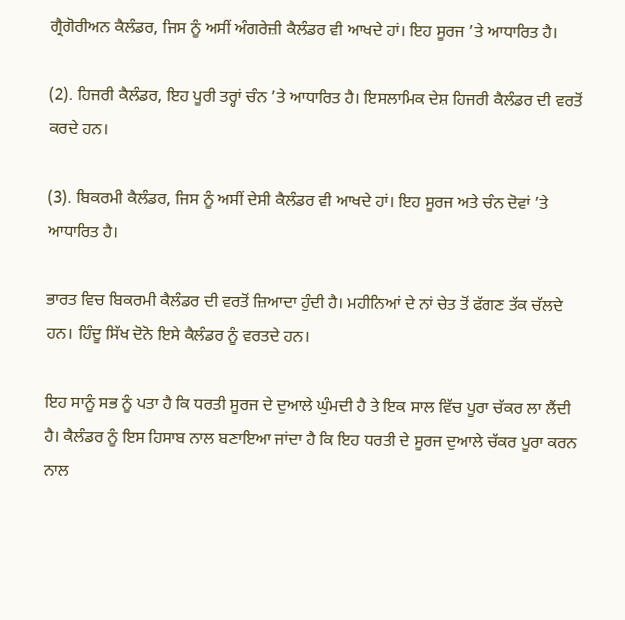ਗ੍ਰੈਗੋਰੀਅਨ ਕੈਲੰਡਰ, ਜਿਸ ਨੂੰ ਅਸੀਂ ਅੰਗਰੇਜ਼ੀ ਕੈਲੰਡਰ ਵੀ ਆਖਦੇ ਹਾਂ। ਇਹ ਸੂਰਜ ’ਤੇ ਆਧਾਰਿਤ ਹੈ।

(2). ਹਿਜਰੀ ਕੈਲੰਡਰ, ਇਹ ਪੂਰੀ ਤਰ੍ਹਾਂ ਚੰਨ ’ਤੇ ਆਧਾਰਿਤ ਹੈ। ਇਸਲਾਮਿਕ ਦੇਸ਼ ਹਿਜਰੀ ਕੈਲੰਡਰ ਦੀ ਵਰਤੋਂ ਕਰਦੇ ਹਨ।

(3). ਬਿਕਰਮੀ ਕੈਲੰਡਰ, ਜਿਸ ਨੂੰ ਅਸੀਂ ਦੇਸੀ ਕੈਲੰਡਰ ਵੀ ਆਖਦੇ ਹਾਂ। ਇਹ ਸੂਰਜ ਅਤੇ ਚੰਨ ਦੋਵਾਂ ’ਤੇ ਆਧਾਰਿਤ ਹੈ।

ਭਾਰਤ ਵਿਚ ਬਿਕਰਮੀ ਕੈਲੰਡਰ ਦੀ ਵਰਤੋਂ ਜ਼ਿਆਦਾ ਹੁੰਦੀ ਹੈ। ਮਹੀਨਿਆਂ ਦੇ ਨਾਂ ਚੇਤ ਤੋਂ ਫੱਗਣ ਤੱਕ ਚੱਲਦੇ ਹਨ। ਹਿੰਦੂ ਸਿੱਖ ਦੋਨੋ ਇਸੇ ਕੈਲੰਡਰ ਨੂੰ ਵਰਤਦੇ ਹਨ।

ਇਹ ਸਾਨੂੰ ਸਭ ਨੂੰ ਪਤਾ ਹੈ ਕਿ ਧਰਤੀ ਸੂਰਜ ਦੇ ਦੁਆਲੇ ਘੁੰਮਦੀ ਹੈ ਤੇ ਇਕ ਸਾਲ ਵਿੱਚ ਪੂਰਾ ਚੱਕਰ ਲਾ ਲੈਂਦੀ ਹੈ। ਕੈਲੰਡਰ ਨੂੰ ਇਸ ਹਿਸਾਬ ਨਾਲ ਬਣਾਇਆ ਜਾਂਦਾ ਹੈ ਕਿ ਇਹ ਧਰਤੀ ਦੇ ਸੂਰਜ ਦੁਆਲੇ ਚੱਕਰ ਪੂਰਾ ਕਰਨ ਨਾਲ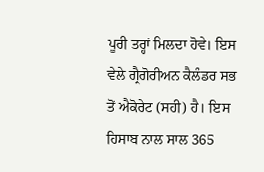ਪੂਰੀ ਤਰ੍ਹਾਂ ਮਿਲਦਾ ਹੋਵੇ। ਇਸ ਵੇਲੇ ਗ੍ਰੈਗੋਰੀਅਨ ਕੈਲੰਡਰ ਸਭ ਤੋਂ ਐਕੋਰੇਟ (ਸਹੀ) ਹੈ। ਇਸ ਹਿਸਾਬ ਨਾਲ ਸਾਲ 365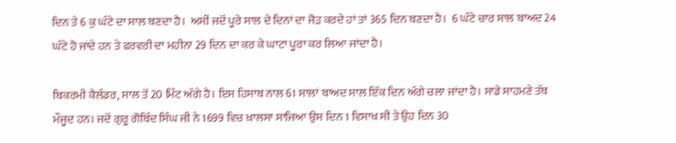ਦਿਨ ਤੇ 6 ਕੁ ਘੰਟੇ ਦਾ ਸਾਲ ਬਣਦਾ ਹੈ।  ਅਸੀਂ ਜਦੋਂ ਪੂਰੇ ਸਾਲ ਦੇ ਦਿਨਾਂ ਦਾ ਜੋੜ ਕਰਦੇ ਹਾਂ ਤਾਂ 365 ਦਿਨ ਬਣਦਾ ਹੈ।  6 ਘੰਟੇ ਚਾਰ ਸਾਲ ਬਾਅਦ 24 ਘੰਟੇ ਹੋ ਜਾਂਦੇ ਹਨ ਤੇ ਫਰਵਰੀ ਦਾ ਮਹੀਨਾ 29 ਦਿਨ ਦਾ ਕਰ ਕੇ ਘਾਟਾ ਪੂਰਾ ਕਰ ਲਿਆ ਜਾਂਦਾ ਹੈ।

ਬਿਕਰਮੀ ਕੈਲੰਡਰ, ਸਾਲ ਤੋਂ 20 ਮਿੰਟ ਅੱਗੇ ਹੈ। ਇਸ ਹਿਸਾਬ ਨਾਲ 61 ਸਾਲਾਂ ਬਾਅਦ ਸਾਲ ਇੱਕ ਦਿਨ ਅੱਗੇ ਚਲਾ ਜਾਂਦਾ ਹੈ। ਸਾਡੇ ਸਾਹਮਣੇ ਤੱਥ ਮੌਜੂਦ ਹਨ। ਜਦੋਂ ਗੁਰੂ ਗੋਬਿੰਦ ਸਿੰਘ ਜੀ ਨੇ 1699 ਵਿਚ ਖ਼ਾਲਸਾ ਸਾਜਿਆ ਉਸ ਦਿਨ 1 ਵਿਸਾਖ ਸੀ ਤੇ ਉਹ ਦਿਨ 30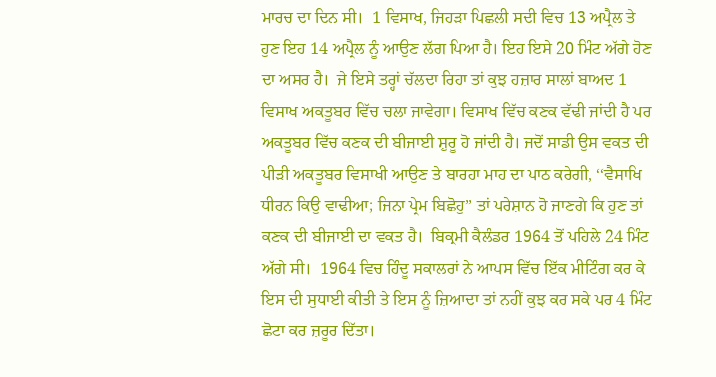ਮਾਰਚ ਦਾ ਦਿਨ ਸੀ।  1 ਵਿਸਾਖ, ਜਿਹੜਾ ਪਿਛਲੀ ਸਦੀ ਵਿਚ 13 ਅਪ੍ਰੈਲ ਤੇ ਹੁਣ ਇਹ 14 ਅਪ੍ਰੈਲ ਨੂੰ ਆਉਣ ਲੱਗ ਪਿਆ ਹੈ। ਇਹ ਇਸੇ 20 ਮਿੰਟ ਅੱਗੇ ਹੋਣ ਦਾ ਅਸਰ ਹੈ।  ਜੇ ਇਸੇ ਤਰ੍ਹਾਂ ਚੱਲਦਾ ਰਿਹਾ ਤਾਂ ਕੁਝ ਹਜ਼ਾਰ ਸਾਲਾਂ ਬਾਅਦ 1 ਵਿਸਾਖ ਅਕਤੂਬਰ ਵਿੱਚ ਚਲਾ ਜਾਵੇਗਾ। ਵਿਸਾਖ ਵਿੱਚ ਕਣਕ ਵੱਢੀ ਜਾਂਦੀ ਹੈ ਪਰ ਅਕਤੂਬਰ ਵਿੱਚ ਕਣਕ ਦੀ ਬੀਜਾਈ ਸ਼ੁਰੂ ਹੋ ਜਾਂਦੀ ਹੈ। ਜਦੋਂ ਸਾਡੀ ਉਸ ਵਕਤ ਦੀ ਪੀੜੀ ਅਕਤੂਬਰ ਵਿਸਾਖੀ ਆਉਣ ਤੇ ਬਾਰਹਾ ਮਾਹ ਦਾ ਪਾਠ ਕਰੇਗੀ, ‘‘ਵੈਸਾਖਿ ਧੀਰਨ ਕਿਉ ਵਾਢੀਆ; ਜਿਨਾ ਪ੍ਰੇਮ ਬਿਛੋਹੁ’’ ਤਾਂ ਪਰੇਸ਼ਾਨ ਹੋ ਜਾਣਗੇ ਕਿ ਹੁਣ ਤਾਂ ਕਣਕ ਦੀ ਬੀਜਾਈ ਦਾ ਵਕਤ ਹੈ।  ਬਿਕ੍ਰਮੀ ਕੈਲੰਡਰ 1964 ਤੋਂ ਪਹਿਲੇ 24 ਮਿੰਟ ਅੱਗੇ ਸੀ।  1964 ਵਿਚ ਹਿੰਦੂ ਸਕਾਲਰਾਂ ਨੇ ਆਪਸ ਵਿੱਚ ਇੱਕ ਮੀਟਿੰਗ ਕਰ ਕੇ ਇਸ ਦੀ ਸੁਧਾਈ ਕੀਤੀ ਤੇ ਇਸ ਨੂੰ ਜ਼ਿਆਦਾ ਤਾਂ ਨਹੀਂ ਕੁਝ ਕਰ ਸਕੇ ਪਰ 4 ਮਿੰਟ ਛੋਟਾ ਕਰ ਜ਼ਰੂਰ ਦਿੱਤਾ।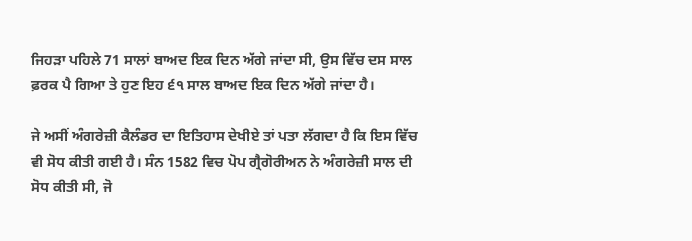ਜਿਹੜਾ ਪਹਿਲੇ 71 ਸਾਲਾਂ ਬਾਅਦ ਇਕ ਦਿਨ ਅੱਗੇ ਜਾਂਦਾ ਸੀ, ਉਸ ਵਿੱਚ ਦਸ ਸਾਲ ਫ਼ਰਕ ਪੈ ਗਿਆ ਤੇ ਹੁਣ ਇਹ ੬੧ ਸਾਲ ਬਾਅਦ ਇਕ ਦਿਨ ਅੱਗੇ ਜਾਂਦਾ ਹੈ।

ਜੇ ਅਸੀਂ ਅੰਗਰੇਜ਼ੀ ਕੈਲੰਡਰ ਦਾ ਇਤਿਹਾਸ ਦੇਖੀਏ ਤਾਂ ਪਤਾ ਲੱਗਦਾ ਹੈ ਕਿ ਇਸ ਵਿੱਚ ਵੀ ਸੋਧ ਕੀਤੀ ਗਈ ਹੈ। ਸੰਨ 1582 ਵਿਚ ਪੋਪ ਗ੍ਰੈਗੋਰੀਅਨ ਨੇ ਅੰਗਰੇਜ਼ੀ ਸਾਲ ਦੀ ਸੋਧ ਕੀਤੀ ਸੀ, ਜੋ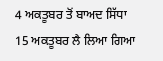4 ਅਕਤੂਬਰ ਤੋਂ ਬਾਅਦ ਸਿੱਧਾ 15 ਅਕਤੂਬਰ ਲੈ ਲਿਆ ਗਿਆ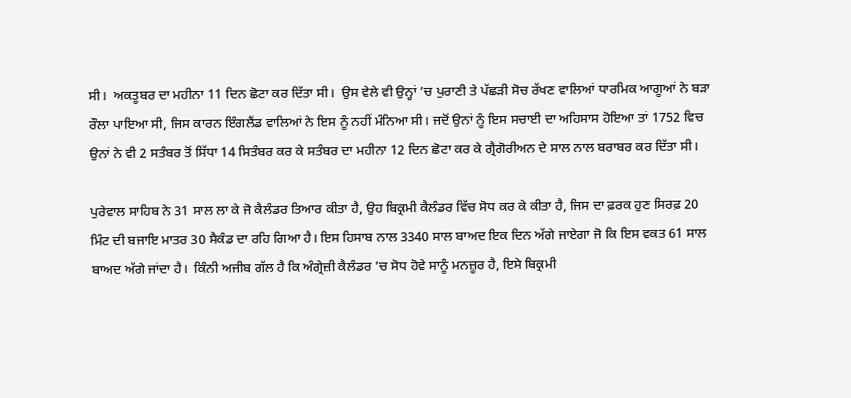ਸੀ।  ਅਕਤੂਬਰ ਦਾ ਮਹੀਨਾ 11 ਦਿਨ ਛੋਟਾ ਕਰ ਦਿੱਤਾ ਸੀ।  ਉਸ ਵੇਲੇ ਵੀ ਉਨ੍ਹਾਂ ’ਚ ਪੁਰਾਣੀ ਤੇ ਪੱਛੜੀ ਸੋਚ ਰੱਖਣ ਵਾਲਿਆਂ ਧਾਰਮਿਕ ਆਗੂਆਂ ਨੇ ਬੜਾ ਰੌਲਾ ਪਾਇਆ ਸੀ, ਜਿਸ ਕਾਰਨ ਇੰਗਲੈਂਡ ਵਾਲਿਆਂ ਨੇ ਇਸ ਨੂੰ ਨਹੀਂ ਮੰਨਿਆ ਸੀ। ਜਦੋਂ ਉਨਾਂ ਨੂੰ ਇਸ ਸਚਾਈ ਦਾ ਅਹਿਸਾਸ ਹੋਇਆ ਤਾਂ 1752 ਵਿਚ ਉਨਾਂ ਨੇ ਵੀ 2 ਸਤੰਬਰ ਤੋਂ ਸਿੱਧਾ 14 ਸਿਤੰਬਰ ਕਰ ਕੇ ਸਤੰਬਰ ਦਾ ਮਹੀਨਾ 12 ਦਿਨ ਛੋਟਾ ਕਰ ਕੇ ਗ੍ਰੈਗੋਰੀਅਨ ਦੇ ਸਾਲ ਨਾਲ ਬਰਾਬਰ ਕਰ ਦਿੱਤਾ ਸੀ।

ਪੁਰੇਵਾਲ ਸਾਹਿਬ ਨੇ 31 ਸਾਲ ਲਾ ਕੇ ਜੋ ਕੈਲੰਡਰ ਤਿਆਰ ਕੀਤਾ ਹੈ, ਉਹ ਬਿਕ੍ਰਮੀ ਕੈਲੰਡਰ ਵਿੱਚ ਸੋਧ ਕਰ ਕੇ ਕੀਤਾ ਹੈ, ਜਿਸ ਦਾ ਫ਼ਰਕ ਹੁਣ ਸਿਰਫ਼ 20 ਮਿੰਟ ਦੀ ਬਜਾਇ ਮਾਤਰ 30 ਸੈਕੰਡ ਦਾ ਰਹਿ ਗਿਆ ਹੈ। ਇਸ ਹਿਸਾਬ ਨਾਲ 3340 ਸਾਲ ਬਾਅਦ ਇਕ ਦਿਨ ਅੱਗੇ ਜਾਏਗਾ ਜੋ ਕਿ ਇਸ ਵਕਤ 61 ਸਾਲ ਬਾਅਦ ਅੱਗੇ ਜਾਂਦਾ ਹੈ।  ਕਿੰਨੀ ਅਜੀਬ ਗੱਲ ਹੈ ਕਿ ਅੰਗ੍ਰੇਜ਼ੀ ਕੈਲੰਡਰ ’ਚ ਸੋਧ ਹੋਵੇ ਸਾਨੂੰ ਮਨਜ਼ੂਰ ਹੈ, ਇਸੇ ਬਿਕ੍ਰਮੀ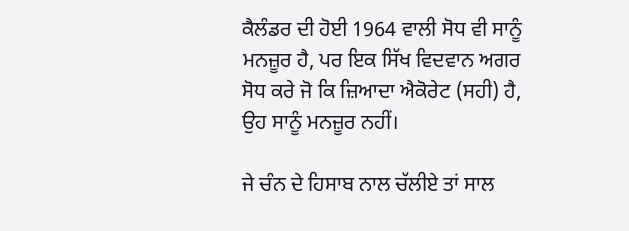ਕੈਲੰਡਰ ਦੀ ਹੋਈ 1964 ਵਾਲੀ ਸੋਧ ਵੀ ਸਾਨੂੰ ਮਨਜ਼ੂਰ ਹੈ, ਪਰ ਇਕ ਸਿੱਖ ਵਿਦਵਾਨ ਅਗਰ ਸੋਧ ਕਰੇ ਜੋ ਕਿ ਜ਼ਿਆਦਾ ਐਕੋਰੇਟ (ਸਹੀ) ਹੈ, ਉਹ ਸਾਨੂੰ ਮਨਜ਼ੂਰ ਨਹੀਂ।

ਜੇ ਚੰਨ ਦੇ ਹਿਸਾਬ ਨਾਲ ਚੱਲੀਏ ਤਾਂ ਸਾਲ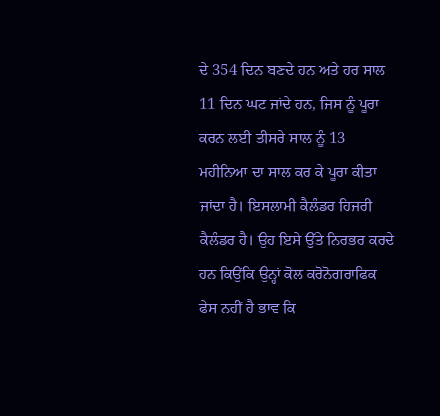ਦੇ 354 ਦਿਨ ਬਣਦੇ ਹਨ ਅਤੇ ਹਰ ਸਾਲ 11 ਦਿਨ ਘਟ ਜਾਂਦੇ ਹਨ, ਜਿਸ ਨੂੰ ਪੂਰਾ ਕਰਨ ਲਈ ਤੀਸਰੇ ਸਾਲ ਨੂੰ 13 ਮਹੀਨਿਆ ਦਾ ਸਾਲ ਕਰ ਕੇ ਪੂਰਾ ਕੀਤਾ ਜਾਂਦਾ ਹੈ। ਇਸਲਾਮੀ ਕੈਲੰਡਰ ਹਿਜਰੀ ਕੈਲੰਡਰ ਹੈ। ਉਹ ਇਸੇ ਉੱਤੇ ਨਿਰਭਰ ਕਰਦੇ ਹਨ ਕਿਉਂਕਿ ਉਨ੍ਹਾਂ ਕੋਲ ਕਰੋਨੋਗਰਾਫਿਕ ਫੇਸ ਨਹੀਂ ਹੈ ਭਾਵ ਕਿ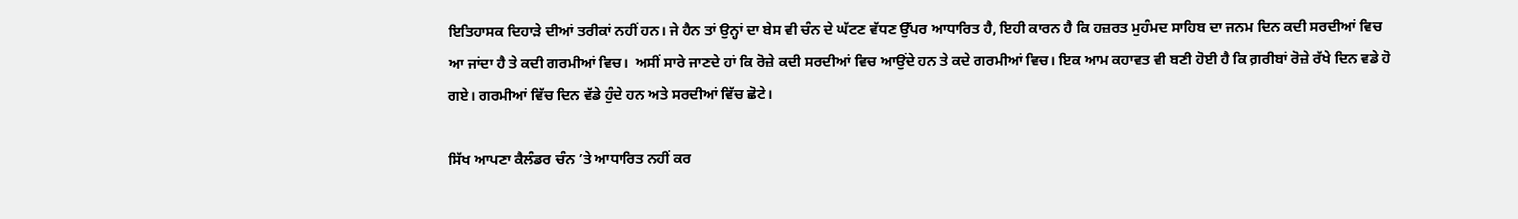ਇਤਿਹਾਸਕ ਦਿਹਾੜੇ ਦੀਆਂ ਤਰੀਕਾਂ ਨਹੀਂ ਹਨ। ਜੇ ਹੈਨ ਤਾਂ ਉਨ੍ਹਾਂ ਦਾ ਬੇਸ ਵੀ ਚੰਨ ਦੇ ਘੱਟਣ ਵੱਧਣ ਉੱਪਰ ਆਧਾਰਿਤ ਹੈ, ਇਹੀ ਕਾਰਨ ਹੈ ਕਿ ਹਜ਼ਰਤ ਮੁਹੰਮਦ ਸਾਹਿਬ ਦਾ ਜਨਮ ਦਿਨ ਕਦੀ ਸਰਦੀਆਂ ਵਿਚ ਆ ਜਾਂਦਾ ਹੈ ਤੇ ਕਦੀ ਗਰਮੀਆਂ ਵਿਚ।  ਅਸੀਂ ਸਾਰੇ ਜਾਣਦੇ ਹਾਂ ਕਿ ਰੋਜ਼ੇ ਕਦੀ ਸਰਦੀਆਂ ਵਿਚ ਆਉਂਦੇ ਹਨ ਤੇ ਕਦੇ ਗਰਮੀਆਂ ਵਿਚ। ਇਕ ਆਮ ਕਹਾਵਤ ਵੀ ਬਣੀ ਹੋਈ ਹੈ ਕਿ ਗ਼ਰੀਬਾਂ ਰੋਜ਼ੇ ਰੱਖੇ ਦਿਨ ਵਡੇ ਹੋ ਗਏ। ਗਰਮੀਆਂ ਵਿੱਚ ਦਿਨ ਵੱਡੇ ਹੁੰਦੇ ਹਨ ਅਤੇ ਸਰਦੀਆਂ ਵਿੱਚ ਛੋਟੇ।

ਸਿੱਖ ਆਪਣਾ ਕੈਲੰਡਰ ਚੰਨ ’ਤੇ ਆਧਾਰਿਤ ਨਹੀਂ ਕਰ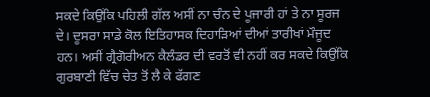ਸਕਦੇ ਕਿਉਂਕਿ ਪਹਿਲੀ ਗੱਲ ਅਸੀਂ ਨਾ ਚੰਨ ਦੇ ਪੂਜਾਰੀ ਹਾਂ ਤੇ ਨਾ ਸੂਰਜ ਦੇ। ਦੂਸਰਾ ਸਾਡੇ ਕੋਲ ਇਤਿਹਾਸਕ ਦਿਹਾੜਿਆਂ ਦੀਆਂ ਤਾਰੀਖਾਂ ਮੌਜੂਦ ਹਨ। ਅਸੀਂ ਗ੍ਰੈਗੋਰੀਅਨ ਕੈਲੰਡਰ ਦੀ ਵਰਤੋਂ ਵੀ ਨਹੀਂ ਕਰ ਸਕਦੇ ਕਿਉਂਕਿ ਗੁਰਬਾਣੀ ਵਿੱਚ ਚੇਤ ਤੋਂ ਲੈ ਕੇ ਫੱਗਣ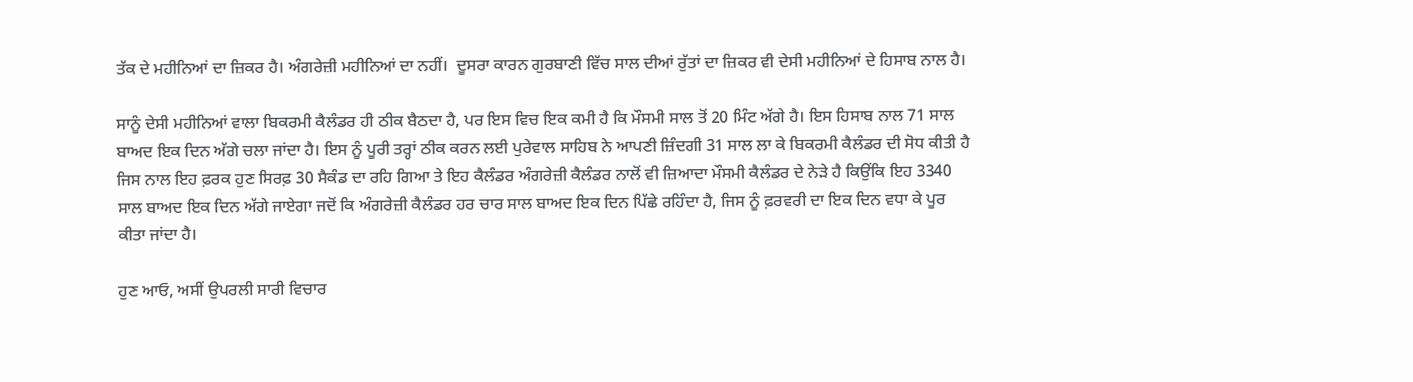ਤੱਕ ਦੇ ਮਹੀਨਿਆਂ ਦਾ ਜ਼ਿਕਰ ਹੈ। ਅੰਗਰੇਜ਼ੀ ਮਹੀਨਿਆਂ ਦਾ ਨਹੀਂ।  ਦੂਸਰਾ ਕਾਰਨ ਗੁਰਬਾਣੀ ਵਿੱਚ ਸਾਲ ਦੀਆਂ ਰੁੱਤਾਂ ਦਾ ਜ਼ਿਕਰ ਵੀ ਦੇਸੀ ਮਹੀਨਿਆਂ ਦੇ ਹਿਸਾਬ ਨਾਲ ਹੈ।

ਸਾਨੂੰ ਦੇਸੀ ਮਹੀਨਿਆਂ ਵਾਲਾ ਬਿਕਰਮੀ ਕੈਲੰਡਰ ਹੀ ਠੀਕ ਬੈਠਦਾ ਹੈ, ਪਰ ਇਸ ਵਿਚ ਇਕ ਕਮੀ ਹੈ ਕਿ ਮੌਸਮੀ ਸਾਲ ਤੋਂ 20 ਮਿੰਟ ਅੱਗੇ ਹੈ। ਇਸ ਹਿਸਾਬ ਨਾਲ 71 ਸਾਲ ਬਾਅਦ ਇਕ ਦਿਨ ਅੱਗੇ ਚਲਾ ਜਾਂਦਾ ਹੈ। ਇਸ ਨੂੰ ਪੂਰੀ ਤਰ੍ਹਾਂ ਠੀਕ ਕਰਨ ਲਈ ਪੁਰੇਵਾਲ ਸਾਹਿਬ ਨੇ ਆਪਣੀ ਜ਼ਿੰਦਗੀ 31 ਸਾਲ ਲਾ ਕੇ ਬਿਕਰਮੀ ਕੈਲੰਡਰ ਦੀ ਸੋਧ ਕੀਤੀ ਹੈ ਜਿਸ ਨਾਲ ਇਹ ਫ਼ਰਕ ਹੁਣ ਸਿਰਫ਼ 30 ਸੈਕੰਡ ਦਾ ਰਹਿ ਗਿਆ ਤੇ ਇਹ ਕੈਲੰਡਰ ਅੰਗਰੇਜ਼ੀ ਕੈਲੰਡਰ ਨਾਲੋਂ ਵੀ ਜ਼ਿਆਦਾ ਮੌਸਮੀ ਕੈਲੰਡਰ ਦੇ ਨੇੜੇ ਹੈ ਕਿਉਂਕਿ ਇਹ 3340 ਸਾਲ ਬਾਅਦ ਇਕ ਦਿਨ ਅੱਗੇ ਜਾਏਗਾ ਜਦੋਂ ਕਿ ਅੰਗਰੇਜ਼ੀ ਕੈਲੰਡਰ ਹਰ ਚਾਰ ਸਾਲ ਬਾਅਦ ਇਕ ਦਿਨ ਪਿੱਛੇ ਰਹਿੰਦਾ ਹੈ, ਜਿਸ ਨੂੰ ਫ਼ਰਵਰੀ ਦਾ ਇਕ ਦਿਨ ਵਧਾ ਕੇ ਪੂਰ ਕੀਤਾ ਜਾਂਦਾ ਹੈ।

ਹੁਣ ਆਓ, ਅਸੀਂ ਉਪਰਲੀ ਸਾਰੀ ਵਿਚਾਰ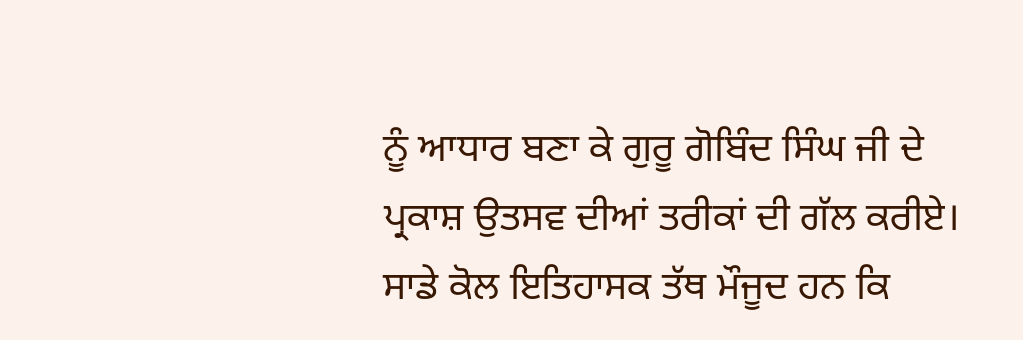ਨੂੰ ਆਧਾਰ ਬਣਾ ਕੇ ਗੁਰੂ ਗੋਬਿੰਦ ਸਿੰਘ ਜੀ ਦੇ ਪ੍ਰਕਾਸ਼ ਉਤਸਵ ਦੀਆਂ ਤਰੀਕਾਂ ਦੀ ਗੱਲ ਕਰੀਏ।  ਸਾਡੇ ਕੋਲ ਇਤਿਹਾਸਕ ਤੱਥ ਮੌਜੂਦ ਹਨ ਕਿ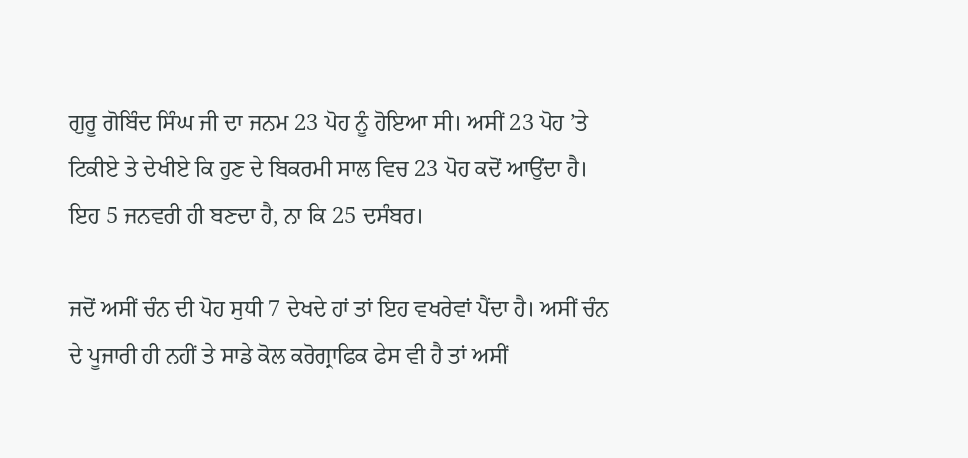ਗੁਰੂ ਗੋਬਿੰਦ ਸਿੰਘ ਜੀ ਦਾ ਜਨਮ 23 ਪੋਹ ਨੂੰ ਹੋਇਆ ਸੀ। ਅਸੀਂ 23 ਪੋਹ ’ਤੇ ਟਿਕੀਏ ਤੇ ਦੇਖੀਏ ਕਿ ਹੁਣ ਦੇ ਬਿਕਰਮੀ ਸਾਲ ਵਿਚ 23 ਪੋਹ ਕਦੋਂ ਆਉਂਦਾ ਹੈ। ਇਹ 5 ਜਨਵਰੀ ਹੀ ਬਣਦਾ ਹੈ, ਨਾ ਕਿ 25 ਦਸੰਬਰ।

ਜਦੋਂ ਅਸੀਂ ਚੰਨ ਦੀ ਪੋਹ ਸੁਧੀ 7 ਦੇਖਦੇ ਹਾਂ ਤਾਂ ਇਹ ਵਖਰੇਵਾਂ ਪੈਂਦਾ ਹੈ। ਅਸੀਂ ਚੰਨ ਦੇ ਪੂਜਾਰੀ ਹੀ ਨਹੀਂ ਤੇ ਸਾਡੇ ਕੋਲ ਕਰੋਗ੍ਰਾਫਿਕ ਫੇਸ ਵੀ ਹੈ ਤਾਂ ਅਸੀਂ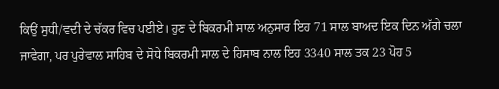ਕਿਉਂ ਸੁਧੀ/ਵਦੀ ਦੇ ਚੱਕਰ ਵਿਚ ਪਈਏ। ਹੁਣ ਦੇ ਬਿਕਰਮੀ ਸਾਲ ਅਨੁਸਾਰ ਇਹ 71 ਸਾਲ ਬਾਅਦ ਇਕ ਦਿਨ ਅੱਗੇ ਚਲਾ ਜਾਵੇਗਾ, ਪਰ ਪੁਰੇਵਾਲ ਸਾਹਿਬ ਦੇ ਸੋਧੇ ਬਿਕਰਮੀ ਸਾਲ ਦੇ ਹਿਸਾਬ ਨਾਲ ਇਹ 3340 ਸਾਲ ਤਕ 23 ਪੋਹ 5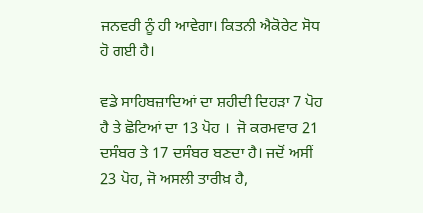ਜਨਵਰੀ ਨੂੰ ਹੀ ਆਵੇਗਾ। ਕਿਤਨੀ ਐਕੋਰੇਟ ਸੋਧ ਹੋ ਗਈ ਹੈ।

ਵਡੇ ਸਾਹਿਬਜ਼ਾਦਿਆਂ ਦਾ ਸ਼ਹੀਦੀ ਦਿਹੜਾ 7 ਪੋਹ  ਹੈ ਤੇ ਛੋਟਿਆਂ ਦਾ 13 ਪੋਹ ।  ਜੋ ਕਰਮਵਾਰ 21 ਦਸੰਬਰ ਤੇ 17 ਦਸੰਬਰ ਬਣਦਾ ਹੈ। ਜਦੋਂ ਅਸੀਂ 23 ਪੋਹ, ਜੋ ਅਸਲੀ ਤਾਰੀਖ਼ ਹੈ,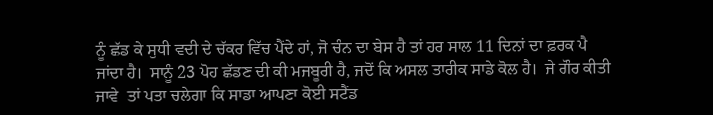ਨੂੰ ਛੱਡ ਕੇ ਸੁਧੀ ਵਦੀ ਦੇ ਚੱਕਰ ਵਿੱਚ ਪੈਂਦੇ ਹਾਂ, ਜੋ ਚੰਨ ਦਾ ਬੇਸ ਹੈ ਤਾਂ ਹਰ ਸਾਲ 11 ਦਿਨਾਂ ਦਾ ਫ਼ਰਕ ਪੈ ਜਾਂਦਾ ਹੈ।  ਸਾਨੂੰ 23 ਪੋਹ ਛੱਡਣ ਦੀ ਕੀ ਮਜਬੂਰੀ ਹੈ, ਜਦੋਂ ਕਿ ਅਸਲ ਤਾਰੀਕ ਸਾਡੇ ਕੋਲ ਹੈ।  ਜੇ ਗੌਰ ਕੀਤੀ ਜਾਵੇ  ਤਾਂ ਪਤਾ ਚਲੇਗਾ ਕਿ ਸਾਡਾ ਆਪਣਾ ਕੋਈ ਸਟੈਂਡ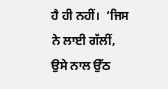ਹੈ ਹੀ ਨਹੀਂ।  ‘ਜਿਸ ਨੇ ਲਾਈ ਗੱਲੀਂ, ਉਸੇ ਨਾਲ ਉੱਠ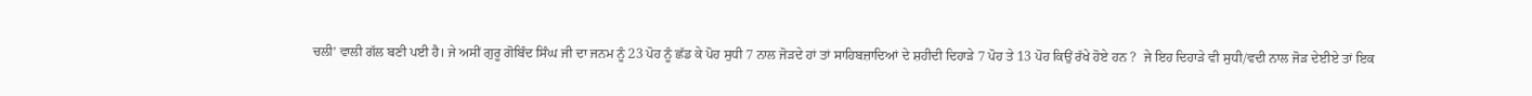ਚਲੀ’ ਵਾਲੀ ਗੱਲ ਬਣੀ ਪਈ ਹੈ। ਜੇ ਅਸੀਂ ਗੁਰੂ ਗੋਬਿੰਦ ਸਿੰਘ ਜੀ ਦਾ ਜਨਮ ਨੂੰ 23 ਪੋਹ ਨੂੰ ਛੱਡ ਕੇ ਪੋਹ ਸੁਧੀ 7 ਨਾਲ ਜੋੜਦੇ ਹਾਂ ਤਾਂ ਸਾਹਿਬਜ਼ਾਦਿਆਂ ਦੇ ਸ਼ਹੀਦੀ ਦਿਹਾੜੇ 7 ਪੋਹ ਤੇ 13 ਪੋਹ ਕਿਉਂ ਰੱਖੇ ਹੋਏ ਹਨ ?  ਜੇ ਇਹ ਦਿਹਾੜੇ ਵੀ ਸੁਧੀ/ਵਦੀ ਨਾਲ ਜੋੜ ਦੇਈਏ ਤਾਂ ਇਕ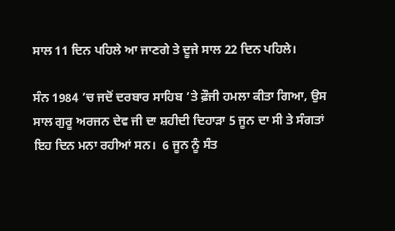ਸਾਲ 11 ਦਿਨ ਪਹਿਲੇ ਆ ਜਾਣਗੇ ਤੇ ਦੂਜੇ ਸਾਲ 22 ਦਿਨ ਪਹਿਲੇ।

ਸੰਨ 1984 ’ਚ ਜਦੋਂ ਦਰਬਾਰ ਸਾਹਿਬ ’ਤੇ ਫ਼ੌਜੀ ਹਮਲਾ ਕੀਤਾ ਗਿਆ, ਉਸ ਸਾਲ ਗੁਰੂ ਅਰਜਨ ਦੇਵ ਜੀ ਦਾ ਸ਼ਹੀਦੀ ਦਿਹਾੜਾ 5 ਜੂਨ ਦਾ ਸੀ ਤੇ ਸੰਗਤਾਂ ਇਹ ਦਿਨ ਮਨਾ ਰਹੀਆਂ ਸਨ।  6 ਜੂਨ ਨੂੰ ਸੰਤ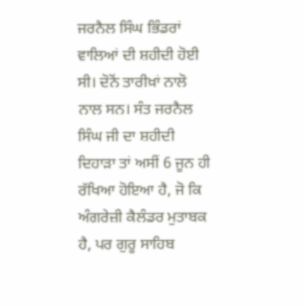ਜਰਨੈਲ ਸਿੰਘ ਭਿੰਡਰਾਂ ਵਾਲਿਆਂ ਦੀ ਸ਼ਹੀਦੀ ਹੋਈ ਸੀ। ਦੋਨੋਂ ਤਾਰੀਖ਼ਾਂ ਨਾਲੋ ਨਾਲ ਸਨ। ਸੰਤ ਜਰਨੈਲ ਸਿੰਘ ਜੀ ਦਾ ਸ਼ਹੀਦੀ ਦਿਹਾੜਾ ਤਾਂ ਅਸੀਂ 6 ਜੂਨ ਹੀ ਰੱਖਿਆ ਹੋਇਆ ਹੈ, ਜੋ ਕਿ ਅੰਗਰੇਜ਼ੀ ਕੈਲੰਡਰ ਮੁਤਾਬਕ ਹੈ, ਪਰ ਗੁਰੂ ਸਾਹਿਬ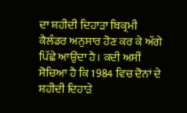ਦਾ ਸ਼ਹੀਦੀ ਦਿਹਾੜਾ ਬਿਕ੍ਰਮੀ ਕੈਲੰਡਰ ਅਨੁਸਾਰ ਹੋਣ ਕਰ ਕੇ ਅੱਗੇ ਪਿੱਛੇ ਆਉਂਦਾ ਹੈ। ਕਦੀ ਅਸੀਂ ਸੋਚਿਆ ਹੈ ਕਿ 1984 ਵਿਚ ਦੋਨਾਂ ਦੇ ਸ਼ਹੀਦੀ ਦਿਹਾੜੇ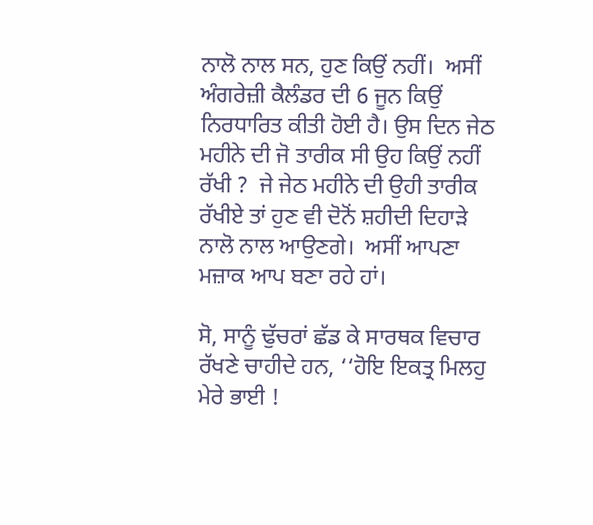ਨਾਲੋ ਨਾਲ ਸਨ, ਹੁਣ ਕਿਉਂ ਨਹੀਂ।  ਅਸੀਂ ਅੰਗਰੇਜ਼ੀ ਕੈਲੰਡਰ ਦੀ 6 ਜੂਨ ਕਿਉਂ ਨਿਰਧਾਰਿਤ ਕੀਤੀ ਹੋਈ ਹੈ। ਉਸ ਦਿਨ ਜੇਠ ਮਹੀਨੇ ਦੀ ਜੋ ਤਾਰੀਕ ਸੀ ਉਹ ਕਿਉਂ ਨਹੀਂ ਰੱਖੀ ?  ਜੇ ਜੇਠ ਮਹੀਨੇ ਦੀ ਉਹੀ ਤਾਰੀਕ ਰੱਖੀਏ ਤਾਂ ਹੁਣ ਵੀ ਦੋਨੋਂ ਸ਼ਹੀਦੀ ਦਿਹਾੜੇ ਨਾਲੋ ਨਾਲ ਆਉਣਗੇ।  ਅਸੀਂ ਆਪਣਾ ਮਜ਼ਾਕ ਆਪ ਬਣਾ ਰਹੇ ਹਾਂ।

ਸੋ, ਸਾਨੂੰ ਢੁੱਚਰਾਂ ਛੱਡ ਕੇ ਸਾਰਥਕ ਵਿਚਾਰ ਰੱਖਣੇ ਚਾਹੀਦੇ ਹਨ, ‘‘ਹੋਇ ਇਕਤ੍ਰ ਮਿਲਹੁ ਮੇਰੇ ਭਾਈ !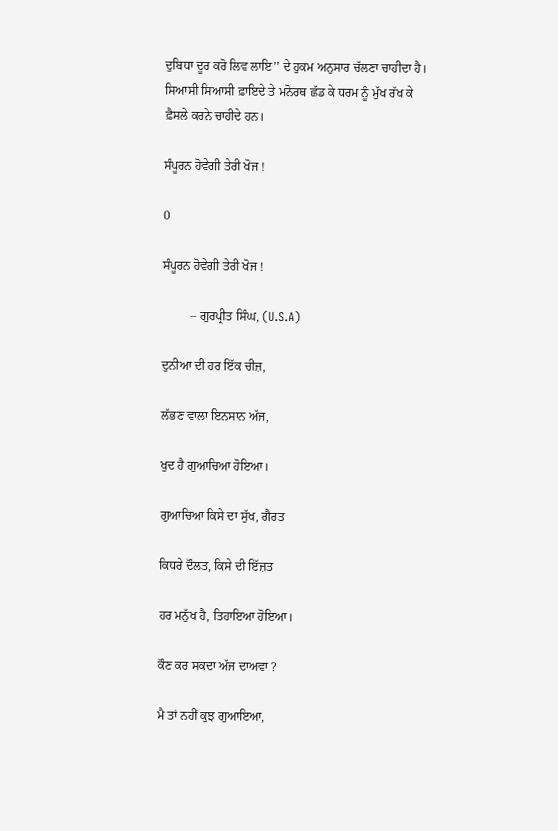ਦੁਬਿਧਾ ਦੂਰ ਕਰੋ ਲਿਵ ਲਾਇ’’ ਦੇ ਹੁਕਮ ਅਨੁਸਾਰ ਚੱਲਣਾ ਚਾਹੀਦਾ ਹੈ। ਸਿਆਸੀ ਸਿਆਸੀ ਫ਼ਾਇਦੇ ਤੇ ਮਨੋਰਥ ਛੱਡ ਕੇ ਧਰਮ ਨੂੰ ਮੁੱਖ ਰੱਖ ਕੇ ਫ਼ੈਸਲੇ ਕਰਨੇ ਚਾਹੀਦੇ ਹਨ।

ਸੰਪੂਰਨ ਹੋਵੇਗੀ ਤੇਰੀ ਖੋਜ !

0

ਸੰਪੂਰਨ ਹੋਵੇਗੀ ਤੇਰੀ ਖੋਜ !

         – ਗੁਰਪ੍ਰੀਤ ਸਿੰਘ, (U.S.A)

ਦੁਨੀਆ ਦੀ ਹਰ ਇੱਕ ਚੀਜ਼,

ਲੱਭਣ ਵਾਲਾ ਇਨਸਾਨ ਅੱਜ,

ਖੁਦ ਹੈ ਗੁਆਚਿਆ ਹੋਇਆ।

ਗੁਆਚਿਆ ਕਿਸੇ ਦਾ ਸੁੱਖ, ਗੈਰਤ

ਕਿਧਰੇ ਦੌਲਤ, ਕਿਸੇ ਦੀ ਇੱਜ਼ਤ

ਹਰ ਮਨੁੱਖ ਹੈ, ਤਿਹਾਇਆ ਹੋਇਆ।

ਕੌਣ ਕਰ ਸਕਦਾ ਅੱਜ ਦਾਅਵਾ ?

ਮੈ ਤਾਂ ਨਹੀਂ ਕੁਝ ਗੁਆਇਆ,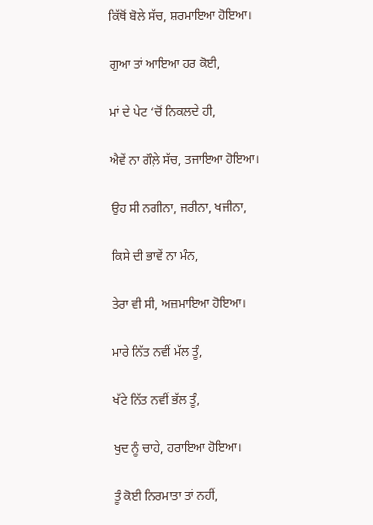ਕਿੱਥੋਂ ਬੋਲੇ ਸੱਚ, ਸ਼ਰਮਾਇਆ ਹੋਇਆ।

ਗੁਆ ਤਾਂ ਆਇਆ ਹਰ ਕੋਈ,

ਮਾਂ ਦੇ ਪੇਟ ‘ਚੋਂ ਨਿਕਲਦੇ ਹੀ,

ਐਵੇਂ ਨਾ ਗੌਲ਼ੇ ਸੱਚ, ਤਜਾਇਆ ਹੋਇਆ।

ਉਹ ਸੀ ਨਗੀਨਾ, ਜਰੀਨਾ, ਖਜੀਨਾ,

ਕਿਸੇ ਦੀ ਭਾਵੇਂ ਨਾ ਮੰਨ,

ਤੇਰਾ ਵੀ ਸੀ, ਅਜ਼ਮਾਇਆ ਹੋਇਆ।

ਮਾਰੇ ਨਿੱਤ ਨਵੀਂ ਮੱਲ ਤੂੰ,

ਖੱਟੇ ਨਿੱਤ ਨਵੀਂ ਭੱਲ ਤੂੰ,

ਖੁਦ ਨੂੰ ਚਾਹੇ, ਹਰਾਇਆ ਹੋਇਆ।

ਤੂੰ ਕੋਈ ਨਿਰਮਾਤਾ ਤਾਂ ਨਹੀਂ,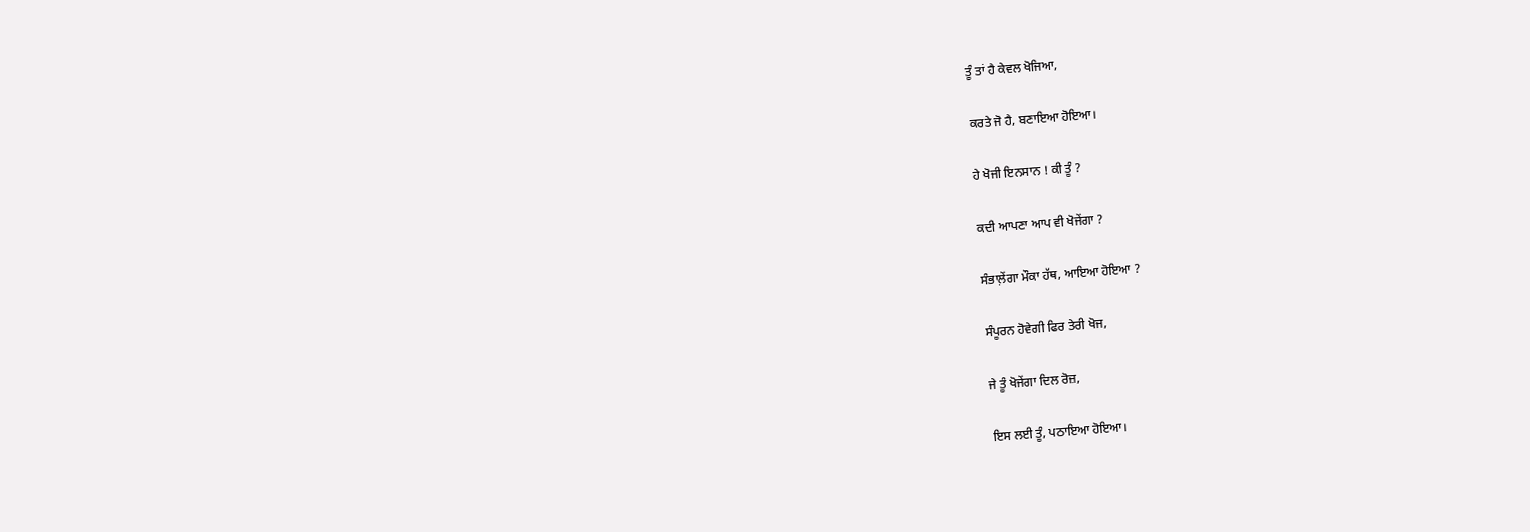ਤੂੰ ਤਾਂ ਹੈ ਕੇਵਲ ਖੋਜਿਆ,

ਕਰਤੇ ਜੋ ਹੈ, ਬਣਾਇਆ ਹੋਇਆ।

ਹੇ ਖੋਜੀ ਇਨਸਾਨ ! ਕੀ ਤੂੰ ?

ਕਦੀ ਆਪਣਾ ਆਪ ਵੀ ਖੋਜੇਂਗਾ ?

ਸੰਭਾਲ਼ੇਂਗਾ ਮੌਕਾ ਹੱਥ, ਆਇਆ ਹੋਇਆ ?

ਸੰਪੂਰਨ ਹੋਵੇਗੀ ਫਿਰ ਤੇਰੀ ਖੋਜ,

ਜੇ ਤੂੰ ਖੋਜੇਂਗਾ ਦਿਲ ਰੋਜ਼,

ਇਸ ਲਈ ਤੂੰ, ਪਠਾਇਆ ਹੋਇਆ।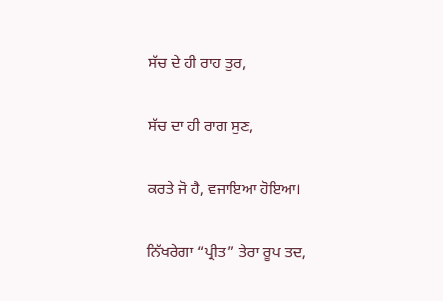ਸੱਚ ਦੇ ਹੀ ਰਾਹ ਤੁਰ,

ਸੱਚ ਦਾ ਹੀ ਰਾਗ ਸੁਣ,

ਕਰਤੇ ਜੋ ਹੈ, ਵਜਾਇਆ ਹੋਇਆ।

ਨਿੱਖਰੇਗਾ “ਪ੍ਰੀਤ” ਤੇਰਾ ਰੂਪ ਤਦ,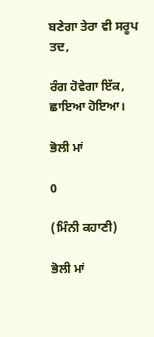ਬਣੇਗਾ ਤੇਰਾ ਵੀ ਸਰੂਪ ਤਦ,

ਰੰਗ ਹੋਵੇਗਾ ਇੱਕ, ਛਾਇਆ ਹੋਇਆ।

ਭੋਲੀ ਮਾਂ

0

(ਮਿੰਨੀ ਕਹਾਣੀ)

ਭੋਲੀ ਮਾਂ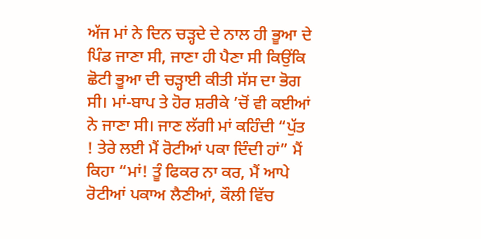ਅੱਜ ਮਾਂ ਨੇ ਦਿਨ ਚੜ੍ਹਦੇ ਦੇ ਨਾਲ ਹੀ ਭੂਆ ਦੇ ਪਿੰਡ ਜਾਣਾ ਸੀ, ਜਾਣਾ ਹੀ ਪੈਣਾ ਸੀ ਕਿਉਂਕਿ ਛੋਟੀ ਭੂਆ ਦੀ ਚੜ੍ਹਾਈ ਕੀਤੀ ਸੱਸ ਦਾ ਭੋਗ ਸੀ। ਮਾਂ-ਬਾਪ ਤੇ ਹੋਰ ਸ਼ਰੀਕੇ ’ਚੋਂ ਵੀ ਕਈਆਂ ਨੇ ਜਾਣਾ ਸੀ। ਜਾਣ ਲੱਗੀ ਮਾਂ ਕਹਿੰਦੀ “ਪੁੱਤ ! ਤੇਰੇ ਲਈ ਮੈਂ ਰੋਟੀਆਂ ਪਕਾ ਦਿੰਦੀ ਹਾਂ” ਮੈਂ ਕਿਹਾ “ਮਾਂ! ਤੂੰ ਫਿਕਰ ਨਾ ਕਰ, ਮੈਂ ਆਪੇ ਰੋਟੀਆਂ ਪਕਾਅ ਲੈਣੀਆਂ, ਕੌਲੀ ਵਿੱਚ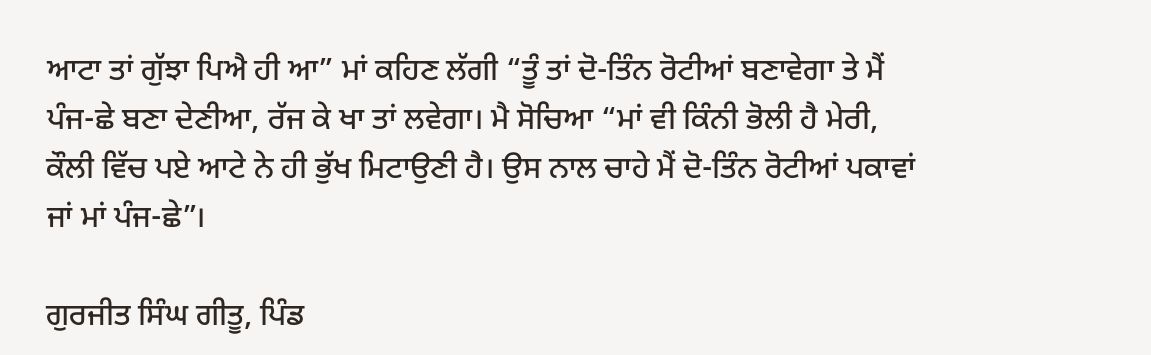ਆਟਾ ਤਾਂ ਗੁੱਝਾ ਪਿਐ ਹੀ ਆ” ਮਾਂ ਕਹਿਣ ਲੱਗੀ “ਤੂੰ ਤਾਂ ਦੋ-ਤਿੰਨ ਰੋਟੀਆਂ ਬਣਾਵੇਗਾ ਤੇ ਮੈਂ ਪੰਜ-ਛੇ ਬਣਾ ਦੇਣੀਆ, ਰੱਜ ਕੇ ਖਾ ਤਾਂ ਲਵੇਗਾ। ਮੈ ਸੋਚਿਆ “ਮਾਂ ਵੀ ਕਿੰਨੀ ਭੋਲੀ ਹੈ ਮੇਰੀ, ਕੌਲੀ ਵਿੱਚ ਪਏ ਆਟੇ ਨੇ ਹੀ ਭੁੱਖ ਮਿਟਾਉਣੀ ਹੈ। ਉਸ ਨਾਲ ਚਾਹੇ ਮੈਂ ਦੋ-ਤਿੰਨ ਰੋਟੀਆਂ ਪਕਾਵਾਂ ਜਾਂ ਮਾਂ ਪੰਜ-ਛੇ”।

ਗੁਰਜੀਤ ਸਿੰਘ ਗੀਤੂ, ਪਿੰਡ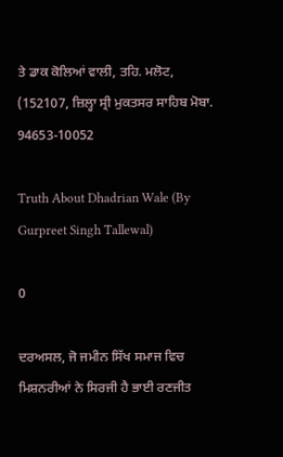ਤੇ ਡਾਕ ਕੋਲਿਆਂ ਵਾਲੀ, ਤਹਿ. ਮਲੋਟ, (152107, ਜ਼ਿਲ੍ਹਾ ਸ੍ਰੀ ਮੁਕਤਸਰ ਸਾਹਿਬ ਮੋਬਾ. 94653-10052

Truth About Dhadrian Wale (By Gurpreet Singh Tallewal)

0

ਦਰਅਸਲ, ਜੋ ਜਮੀਨ ਸਿੱਖ ਸਮਾਜ ਵਿਚ ਮਿਸ਼ਨਰੀਆਂ ਨੇ ਸਿਰਜੀ ਹੈ ਭਾਈ ਰਣਜੀਤ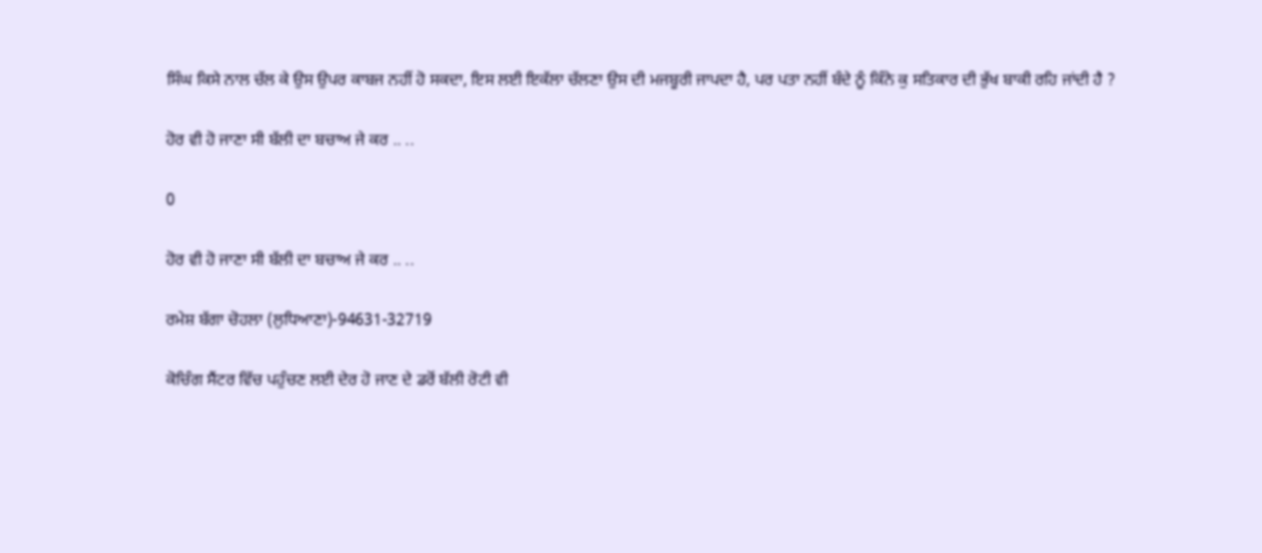ਸਿੰਘ ਕਿਸੇ ਨਾਲ ਚੱਲ ਕੇ ਉਸ ਉਪਰ ਕਾਬਜ ਨਹੀਂ ਹੋ ਸਕਦਾ, ਇਸ ਲਈ ਇਕੱਲਾ ਚੱਲਣਾ ਉਸ ਦੀ ਮਜਬੂਰੀ ਜਾਪਦਾ ਹੈ, ਪਰ ਪਤਾ ਨਹੀਂ ਬੰਦੇ ਨੂੰ ਕਿੰਨੇ ਕੁ ਸਤਿਕਾਰ ਦੀ ਭੁੱਖ ਬਾਕੀ ਰਹਿ ਜਾਂਦੀ ਹੈ ?

ਹੋਰ ਵੀ ਹੋ ਜਾਣਾ ਸੀ ਬੱਲੀ ਦਾ ਬਚਾਅ ਜੇ ਕਰ .. ..

0

ਹੋਰ ਵੀ ਹੋ ਜਾਣਾ ਸੀ ਬੱਲੀ ਦਾ ਬਚਾਅ ਜੇ ਕਰ .. ..

ਰਮੇਸ਼ ਬੱਗਾ ਚੋਹਲਾ (ਲੁਧਿਆਣਾ)-94631-32719

ਕੋਚਿੰਗ ਸੈਂਟਰ ਵਿੱਚ ਪਹੁੰਚਣ ਲਈ ਦੇਰ ਹੋ ਜਾਣ ਦੇ ਡਰੋਂ ਬੱਲੀ ਰੋਟੀ ਵੀ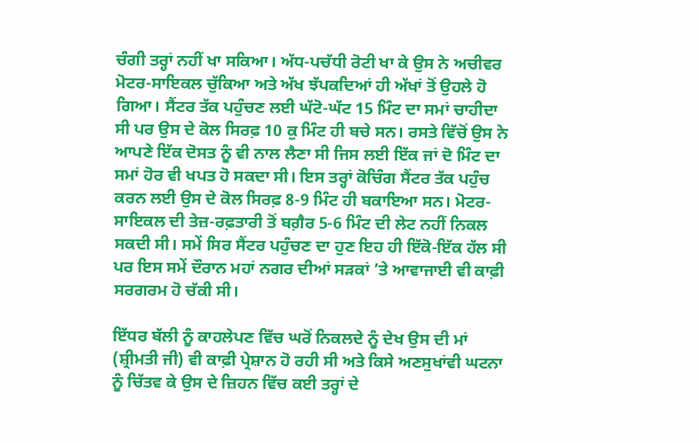ਚੰਗੀ ਤਰ੍ਹਾਂ ਨਹੀਂ ਖਾ ਸਕਿਆ। ਅੱਧ-ਪਚੱਧੀ ਰੋਟੀ ਖਾ ਕੇ ਉਸ ਨੇ ਅਚੀਵਰ ਮੋਟਰ-ਸਾਇਕਲ ਚੁੱਕਿਆ ਅਤੇ ਅੱਖ ਝੱਪਕਦਿਆਂ ਹੀ ਅੱਖਾਂ ਤੋਂ ਉਹਲੇ ਹੋ ਗਿਆ। ਸੈਂਟਰ ਤੱਕ ਪਹੁੰਚਣ ਲਈ ਘੱਟੋ-ਘੱਟ 15 ਮਿੰਟ ਦਾ ਸਮਾਂ ਚਾਹੀਦਾ ਸੀ ਪਰ ਉਸ ਦੇ ਕੋਲ ਸਿਰਫ਼ 10 ਕੁ ਮਿੰਟ ਹੀ ਬਚੇ ਸਨ। ਰਸਤੇ ਵਿੱਚੋਂ ਉਸ ਨੇ ਆਪਣੇ ਇੱਕ ਦੋਸਤ ਨੂੰ ਵੀ ਨਾਲ ਲੈਣਾ ਸੀ ਜਿਸ ਲਈ ਇੱਕ ਜਾਂ ਦੋ ਮਿੰਟ ਦਾ ਸਮਾਂ ਹੋਰ ਵੀ ਖਪਤ ਹੋ ਸਕਦਾ ਸੀ। ਇਸ ਤਰ੍ਹਾਂ ਕੋਚਿੰਗ ਸੈਂਟਰ ਤੱਕ ਪਹੁੰਚ ਕਰਨ ਲਈ ਉਸ ਦੇ ਕੋਲ ਸਿਰਫ਼ 8-9 ਮਿੰਟ ਹੀ ਬਕਾਇਆ ਸਨ। ਮੋਟਰ-ਸਾਇਕਲ ਦੀ ਤੇਜ਼-ਰਫ਼ਤਾਰੀ ਤੋਂ ਬਗ਼ੈਰ 5-6 ਮਿੰਟ ਦੀ ਲੇਟ ਨਹੀਂ ਨਿਕਲ ਸਕਦੀ ਸੀ। ਸਮੇਂ ਸਿਰ ਸੈਂਟਰ ਪਹੁੰਚਣ ਦਾ ਹੁਣ ਇਹ ਹੀ ਇੱਕੋ-ਇੱਕ ਹੱਲ ਸੀ ਪਰ ਇਸ ਸਮੇਂ ਦੌਰਾਨ ਮਹਾਂ ਨਗਰ ਦੀਆਂ ਸੜਕਾਂ ’ਤੇ ਆਵਾਜਾਈ ਵੀ ਕਾਫ਼ੀ ਸਰਗਰਮ ਹੋ ਚੱਕੀ ਸੀ।

ਇੱਧਰ ਬੱਲੀ ਨੂੰ ਕਾਹਲੇਪਣ ਵਿੱਚ ਘਰੋਂ ਨਿਕਲਦੇ ਨੂੰ ਦੇਖ ਉਸ ਦੀ ਮਾਂ (ਸ਼੍ਰੀਮਤੀ ਜੀ) ਵੀ ਕਾਫ਼ੀ ਪ੍ਰੇਸ਼ਾਨ ਹੋ ਰਹੀ ਸੀ ਅਤੇ ਕਿਸੇ ਅਣਸੁਖਾਂਵੀ ਘਟਨਾ ਨੂੰ ਚਿੱਤਵ ਕੇ ਉਸ ਦੇ ਜ਼ਿਹਨ ਵਿੱਚ ਕਈ ਤਰ੍ਹਾਂ ਦੇ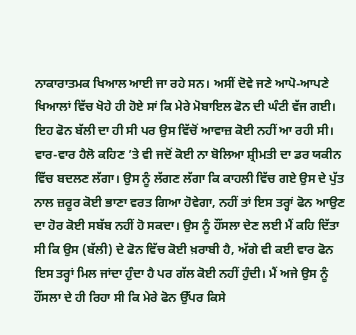ਨਾਕਾਰਾਤਮਕ ਖਿਆਲ ਆਈ ਜਾ ਰਹੇ ਸਨ। ਅਸੀਂ ਦੋਵੇ ਜਣੇ ਆਪੋ-ਆਪਣੇ ਖਿਆਲਾਂ ਵਿੱਚ ਖੋਹੇ ਹੀ ਹੋਏ ਸਾਂ ਕਿ ਮੇਰੇ ਮੋਬਾਇਲ ਫੋਨ ਦੀ ਘੰਟੀ ਵੱਜ ਗਈ। ਇਹ ਫੋਨ ਬੱਲੀ ਦਾ ਹੀ ਸੀ ਪਰ ਉਸ ਵਿੱਚੋਂ ਆਵਾਜ਼ ਕੋਈ ਨਹੀਂ ਆ ਰਹੀ ਸੀ। ਵਾਰ-ਵਾਰ ਹੈਲੋ ਕਹਿਣ ’ਤੇ ਵੀ ਜਦੋਂ ਕੋਈ ਨਾ ਬੋਲਿਆ ਸ਼੍ਰੀਮਤੀ ਦਾ ਡਰ ਯਕੀਨ ਵਿੱਚ ਬਦਲਣ ਲੱਗਾ। ਉਸ ਨੂੰ ਲੱਗਣ ਲੱਗਾ ਕਿ ਕਾਹਲੀ ਵਿੱਚ ਗਏ ਉਸ ਦੇ ਪੁੱਤ ਨਾਲ ਜ਼ਰੂਰ ਕੋਈ ਭਾਣਾ ਵਰਤ ਗਿਆ ਹੋਵੇਗਾ, ਨਹੀਂ ਤਾਂ ਇਸ ਤਰ੍ਹਾਂ ਫੋਨ ਆਉਣ ਦਾ ਹੋਰ ਕੋਈ ਸਬੱਬ ਨਹੀਂ ਹੋ ਸਕਦਾ। ਉਸ ਨੂੰ ਹੌਂਸਲਾ ਦੇਣ ਲਈ ਮੈਂ ਕਹਿ ਦਿੱਤਾ ਸੀ ਕਿ ਉਸ (ਬੱਲੀ) ਦੇ ਫੋਨ ਵਿੱਚ ਕੋਈ ਖ਼ਰਾਬੀ ਹੈ, ਅੱਗੇ ਵੀ ਕਈ ਵਾਰ ਫੋਨ ਇਸ ਤਰ੍ਹਾਂ ਮਿਲ ਜਾਂਦਾ ਹੁੰਦਾ ਹੈ ਪਰ ਗੱਲ ਕੋਈ ਨਹੀਂ ਹੁੰਦੀ। ਮੈਂ ਅਜੇ ਉਸ ਨੂੰ ਹੌਂਸਲਾ ਦੇ ਹੀ ਰਿਹਾ ਸੀ ਕਿ ਮੇਰੇ ਫੋਨ ਉੱਪਰ ਕਿਸੇ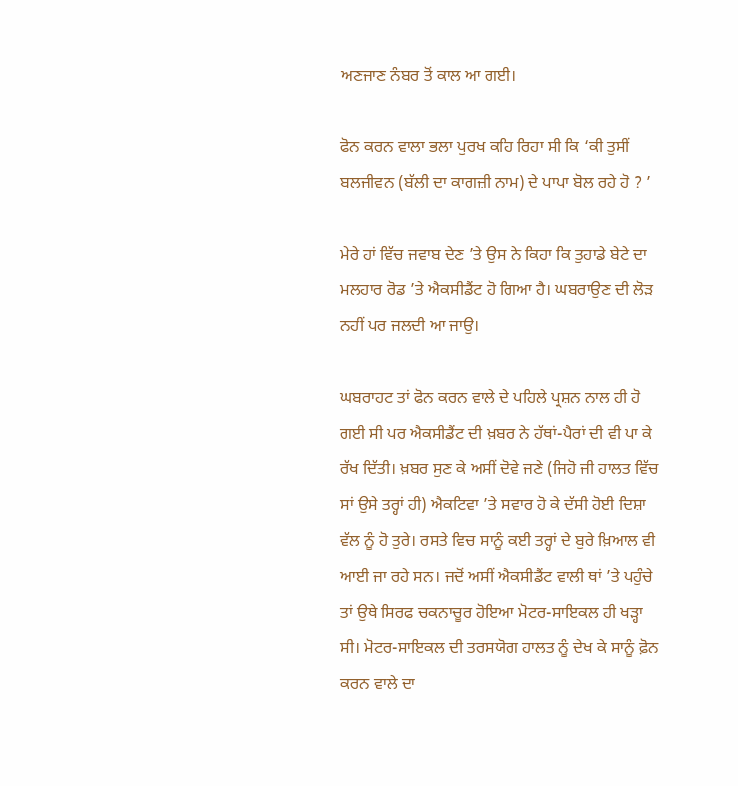ਅਣਜਾਣ ਨੰਬਰ ਤੋਂ ਕਾਲ ਆ ਗਈ।

ਫੋਨ ਕਰਨ ਵਾਲਾ ਭਲਾ ਪੁਰਖ ਕਹਿ ਰਿਹਾ ਸੀ ਕਿ ‘ਕੀ ਤੁਸੀਂ ਬਲਜੀਵਨ (ਬੱਲੀ ਦਾ ਕਾਗਜ਼ੀ ਨਾਮ) ਦੇ ਪਾਪਾ ਬੋਲ ਰਹੇ ਹੋ ? ’

ਮੇਰੇ ਹਾਂ ਵਿੱਚ ਜਵਾਬ ਦੇਣ ’ਤੇ ਉਸ ਨੇ ਕਿਹਾ ਕਿ ਤੁਹਾਡੇ ਬੇਟੇ ਦਾ ਮਲਹਾਰ ਰੋਡ ’ਤੇ ਐਕਸੀਡੈਂਟ ਹੋ ਗਿਆ ਹੈ। ਘਬਰਾਉਣ ਦੀ ਲੋੜ ਨਹੀਂ ਪਰ ਜਲਦੀ ਆ ਜਾਉ।

ਘਬਰਾਹਟ ਤਾਂ ਫੋਨ ਕਰਨ ਵਾਲੇ ਦੇ ਪਹਿਲੇ ਪ੍ਰਸ਼ਨ ਨਾਲ ਹੀ ਹੋ ਗਈ ਸੀ ਪਰ ਐਕਸੀਡੈਂਟ ਦੀ ਖ਼ਬਰ ਨੇ ਹੱਥਾਂ-ਪੈਰਾਂ ਦੀ ਵੀ ਪਾ ਕੇ ਰੱਖ ਦਿੱਤੀ। ਖ਼ਬਰ ਸੁਣ ਕੇ ਅਸੀਂ ਦੋਵੇ ਜਣੇ (ਜਿਹੋ ਜੀ ਹਾਲਤ ਵਿੱਚ ਸਾਂ ਉਸੇ ਤਰ੍ਹਾਂ ਹੀ) ਐਕਟਿਵਾ ’ਤੇ ਸਵਾਰ ਹੋ ਕੇ ਦੱਸੀ ਹੋਈ ਦਿਸ਼ਾ ਵੱਲ ਨੂੰ ਹੋ ਤੁਰੇ। ਰਸਤੇ ਵਿਚ ਸਾਨੂੰ ਕਈ ਤਰ੍ਹਾਂ ਦੇ ਬੁਰੇ ਖ਼ਿਆਲ ਵੀ ਆਈ ਜਾ ਰਹੇ ਸਨ। ਜਦੋਂ ਅਸੀਂ ਐਕਸੀਡੈਂਟ ਵਾਲੀ ਥਾਂ ’ਤੇ ਪਹੁੰਚੇ ਤਾਂ ਉਥੇ ਸਿਰਫ ਚਕਨਾਚੂਰ ਹੋਇਆ ਮੋਟਰ-ਸਾਇਕਲ ਹੀ ਖੜ੍ਹਾ ਸੀ। ਮੋਟਰ-ਸਾਇਕਲ ਦੀ ਤਰਸਯੋਗ ਹਾਲਤ ਨੂੰ ਦੇਖ ਕੇ ਸਾਨੂੰ ਫ਼ੋਨ ਕਰਨ ਵਾਲੇ ਦਾ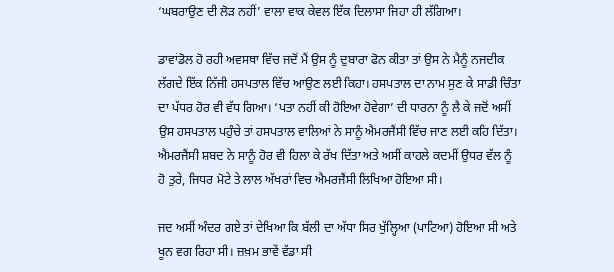‘ਘਬਰਾਉਣ ਦੀ ਲੋੜ ਨਹੀਂ’ ਵਾਲਾ ਵਾਕ ਕੇਵਲ ਇੱਕ ਦਿਲਾਸਾ ਜਿਹਾ ਹੀ ਲੱਗਿਆ।

ਡਾਵਾਂਡੋਲ ਹੋ ਰਹੀ ਅਵਸਥਾ ਵਿੱਚ ਜਦੋਂ ਮੈਂ ਉਸ ਨੂੰ ਦੁਬਾਰਾ ਫੋਨ ਕੀਤਾ ਤਾਂ ਉਸ ਨੇ ਮੈਨੂੰ ਨਜਦੀਕ ਲੱਗਦੇ ਇੱਕ ਨਿੱਜੀ ਹਸਪਤਾਲ ਵਿੱਚ ਆਉਣ ਲਈ ਕਿਹਾ। ਹਸਪਤਾਲ ਦਾ ਨਾਮ ਸੁਣ ਕੇ ਸਾਡੀ ਚਿੰਤਾ ਦਾ ਪੱਧਰ ਹੋਰ ਵੀ ਵੱਧ ਗਿਆ। ‘ਪਤਾ ਨਹੀਂ ਕੀ ਹੋਇਆ ਹੋਵੇਗਾ’ ਦੀ ਧਾਰਨਾ ਨੂੰ ਲੈ ਕੇ ਜਦੋਂ ਅਸੀਂ ਉਸ ਹਸਪਤਾਲ ਪਹੁੰਚੇ ਤਾਂ ਹਸਪਤਾਲ ਵਾਲਿਆਂ ਨੇ ਸਾਨੂੰ ਐਮਰਜੈਂਸੀ ਵਿੱਚ ਜਾਣ ਲਈ ਕਹਿ ਦਿੱਤਾ। ਐਮਰਜੈਂਸੀ ਸ਼ਬਦ ਨੇ ਸਾਨੂੰ ਹੋਰ ਵੀ ਹਿਲਾ ਕੇ ਰੱਖ ਦਿੱਤਾ ਅਤੇ ਅਸੀਂ ਕਾਹਲੇ ਕਦਮੀਂ ਉਧਰ ਵੱਲ ਨੂੰ ਹੋ ਤੁਰੇ, ਜਿਧਰ ਮੋਟੇ ਤੇ ਲਾਲ ਅੱਖਰਾਂ ਵਿਚ ਐਮਰਜੈਂਸੀ ਲਿਖਿਆ ਹੋਇਆ ਸੀ।

ਜਦ ਅਸੀਂ ਅੰਦਰ ਗਏ ਤਾਂ ਦੇਖਿਆ ਕਿ ਬੱਲੀ ਦਾ ਅੱਧਾ ਸਿਰ ਖੁੱਲ੍ਹਿਆ (ਪਾਟਿਆ) ਹੋਇਆ ਸੀ ਅਤੇ ਖੂਨ ਵਗ ਰਿਹਾ ਸੀ। ਜ਼ਖ਼ਮ ਭਾਵੇਂ ਵੱਡਾ ਸੀ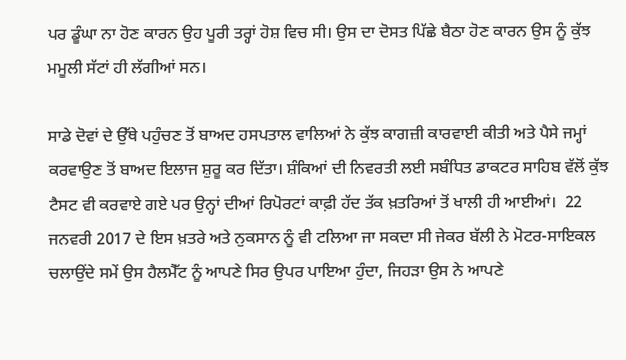ਪਰ ਡੂੰਘਾ ਨਾ ਹੋਣ ਕਾਰਨ ਉਹ ਪੂਰੀ ਤਰ੍ਹਾਂ ਹੋਸ਼ ਵਿਚ ਸੀ। ਉਸ ਦਾ ਦੋਸਤ ਪਿੱਛੇ ਬੈਠਾ ਹੋਣ ਕਾਰਨ ਉਸ ਨੂੰ ਕੁੱਝ ਮਮੂਲੀ ਸੱਟਾਂ ਹੀ ਲੱਗੀਆਂ ਸਨ।

ਸਾਡੇ ਦੋਵਾਂ ਦੇ ਉੱਥੇ ਪਹੁੰਚਣ ਤੋਂ ਬਾਅਦ ਹਸਪਤਾਲ ਵਾਲਿਆਂ ਨੇ ਕੁੱਝ ਕਾਗਜ਼ੀ ਕਾਰਵਾਈ ਕੀਤੀ ਅਤੇ ਪੈਸੇ ਜਮ੍ਹਾਂ ਕਰਵਾਉਣ ਤੋਂ ਬਾਅਦ ਇਲਾਜ ਸ਼ੁਰੂ ਕਰ ਦਿੱਤਾ। ਸ਼ੰਕਿਆਂ ਦੀ ਨਿਵਰਤੀ ਲਈ ਸਬੰਧਿਤ ਡਾਕਟਰ ਸਾਹਿਬ ਵੱਲੋਂ ਕੁੱਝ ਟੈਸਟ ਵੀ ਕਰਵਾਏ ਗਏ ਪਰ ਉਨ੍ਹਾਂ ਦੀਆਂ ਰਿਪੋਰਟਾਂ ਕਾਫ਼ੀ ਹੱਦ ਤੱਕ ਖ਼ਤਰਿਆਂ ਤੋਂ ਖਾਲੀ ਹੀ ਆਈਆਂ।  22 ਜਨਵਰੀ 2017 ਦੇ ਇਸ ਖ਼ਤਰੇ ਅਤੇ ਨੁਕਸਾਨ ਨੂੰ ਵੀ ਟਲਿਆ ਜਾ ਸਕਦਾ ਸੀ ਜੇਕਰ ਬੱਲੀ ਨੇ ਮੋਟਰ-ਸਾਇਕਲ ਚਲਾਉਂਦੇ ਸਮੇਂ ਉਸ ਹੈਲਮੈੱਟ ਨੂੰ ਆਪਣੇ ਸਿਰ ਉਪਰ ਪਾਇਆ ਹੁੰਦਾ, ਜਿਹੜਾ ਉਸ ਨੇ ਆਪਣੇ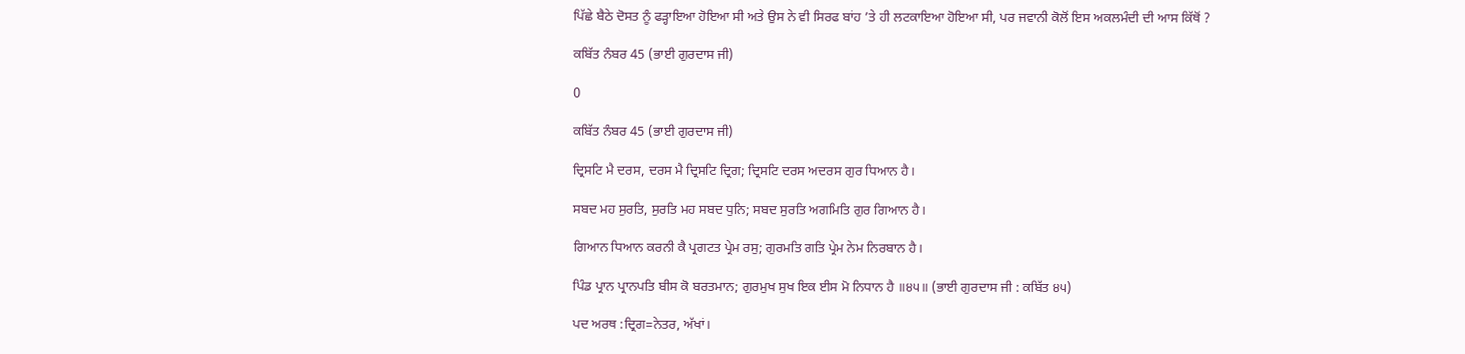ਪਿੱਛੇ ਬੈਠੇ ਦੋਸਤ ਨੂੰ ਫੜ੍ਹਾਇਆ ਹੋਇਆ ਸੀ ਅਤੇ ਉਸ ਨੇ ਵੀ ਸਿਰਫ ਬਾਂਹ ’ਤੇ ਹੀ ਲਟਕਾਇਆ ਹੋਇਆ ਸੀ, ਪਰ ਜਵਾਨੀ ਕੋਲੋਂ ਇਸ ਅਕਲਮੰਦੀ ਦੀ ਆਸ ਕਿੱਥੋਂ ?

ਕਬਿੱਤ ਨੰਬਰ 45 (ਭਾਈ ਗੁਰਦਾਸ ਜੀ)

0

ਕਬਿੱਤ ਨੰਬਰ 45 (ਭਾਈ ਗੁਰਦਾਸ ਜੀ)

ਦ੍ਰਿਸਟਿ ਮੈ ਦਰਸ, ਦਰਸ ਮੈ ਦ੍ਰਿਸਟਿ ਦ੍ਰਿਗ; ਦ੍ਰਿਸਟਿ ਦਰਸ ਅਦਰਸ ਗੁਰ ਧਿਆਨ ਹੈ।

ਸਬਦ ਮਹ ਸੁਰਤਿ, ਸੁਰਤਿ ਮਹ ਸਬਦ ਧੁਨਿ; ਸਬਦ ਸੁਰਤਿ ਅਗਮਿਤਿ ਗੁਰ ਗਿਆਨ ਹੈ।

ਗਿਆਨ ਧਿਆਨ ਕਰਨੀ ਕੈ ਪ੍ਰਗਟਤ ਪ੍ਰੇਮ ਰਸੁ; ਗੁਰਮਤਿ ਗਤਿ ਪ੍ਰੇਮ ਨੇਮ ਨਿਰਬਾਨ ਹੈ।

ਪਿੰਡ ਪ੍ਰਾਨ ਪ੍ਰਾਨਪਤਿ ਬੀਸ ਕੋ ਬਰਤਮਾਨ; ਗੁਰਮੁਖ ਸੁਖ ਇਕ ਈਸ ਮੋ ਨਿਧਾਨ ਹੈ ॥੪੫॥ (ਭਾਈ ਗੁਰਦਾਸ ਜੀ : ਕਬਿੱਤ ੪੫)

ਪਦ ਅਰਥ :ਦ੍ਰਿਗ=ਨੇਤਰ, ਅੱਖਾਂ।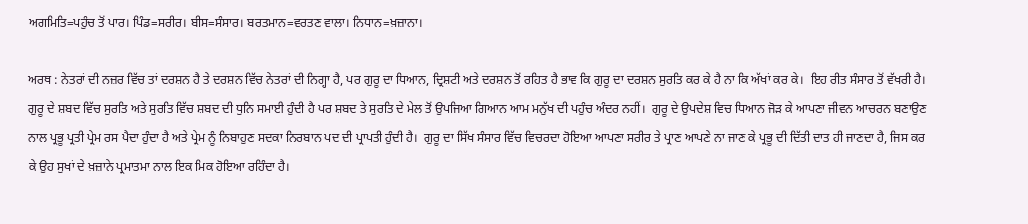ਅਗਮਿਤਿ=ਪਹੁੰਚ ਤੋਂ ਪਾਰ। ਪਿੰਡ=ਸਰੀਰ। ਬੀਸ=ਸੰਸਾਰ। ਬਰਤਮਾਨ=ਵਰਤਣ ਵਾਲਾ। ਨਿਧਾਨ=ਖ਼ਜ਼ਾਨਾ।

ਅਰਥ : ਨੇਤਰਾਂ ਦੀ ਨਜ਼ਰ ਵਿੱਚ ਤਾਂ ਦਰਸ਼ਨ ਹੈ ਤੇ ਦਰਸ਼ਨ ਵਿੱਚ ਨੇਤਰਾਂ ਦੀ ਨਿਗ੍ਹਾ ਹੈ, ਪਰ ਗੁਰੂ ਦਾ ਧਿਆਨ, ਦ੍ਰਿਸ਼ਟੀ ਅਤੇ ਦਰਸ਼ਨ ਤੋਂ ਰਹਿਤ ਹੈ ਭਾਵ ਕਿ ਗੁਰੂ ਦਾ ਦਰਸ਼ਨ ਸੁਰਤਿ ਕਰ ਕੇ ਹੈ ਨਾ ਕਿ ਅੱਖਾਂ ਕਰ ਕੇ।  ਇਹ ਰੀਤ ਸੰਸਾਰ ਤੋਂ ਵੱਖਰੀ ਹੈ।  ਗੁਰੂ ਦੇ ਸ਼ਬਦ ਵਿੱਚ ਸੁਰਤਿ ਅਤੇ ਸੁਰਤਿ ਵਿੱਚ ਸ਼ਬਦ ਦੀ ਧੁਨਿ ਸਮਾਈ ਹੁੰਦੀ ਹੈ ਪਰ ਸ਼ਬਦ ਤੇ ਸੁਰਤਿ ਦੇ ਮੇਲ ਤੋਂ ਉਪਜਿਆ ਗਿਆਨ ਆਮ ਮਨੁੱਖ ਦੀ ਪਹੁੰਚ ਅੰਦਰ ਨਹੀਂ।  ਗੁਰੂ ਦੇ ਉਪਦੇਸ਼ ਵਿਚ ਧਿਆਨ ਜੋੜ ਕੇ ਆਪਣਾ ਜੀਵਨ ਆਚਰਨ ਬਣਾਉਣ ਨਾਲ ਪ੍ਰਭੂ ਪ੍ਰਤੀ ਪ੍ਰੇਮ ਰਸ ਪੈਦਾ ਹੁੰਦਾ ਹੈ ਅਤੇ ਪ੍ਰੇਮ ਨੂੰ ਨਿਬਾਹੁਣ ਸਦਕਾ ਨਿਰਬਾਨ ਪਦ ਦੀ ਪ੍ਰਾਪਤੀ ਹੁੰਦੀ ਹੈ।  ਗੁਰੂ ਦਾ ਸਿੱਖ ਸੰਸਾਰ ਵਿੱਚ ਵਿਚਰਦਾ ਹੋਇਆ ਆਪਣਾ ਸਰੀਰ ਤੇ ਪ੍ਰਾਣ ਆਪਣੇ ਨਾ ਜਾਣ ਕੇ ਪ੍ਰਭੂ ਦੀ ਦਿੱਤੀ ਦਾਤ ਹੀ ਜਾਣਦਾ ਹੈ, ਜਿਸ ਕਰ ਕੇ ਉਹ ਸੁਖਾਂ ਦੇ ਖ਼ਜ਼ਾਨੇ ਪ੍ਰਮਾਤਮਾ ਨਾਲ ਇਕ ਮਿਕ ਹੋਇਆ ਰਹਿੰਦਾ ਹੈ।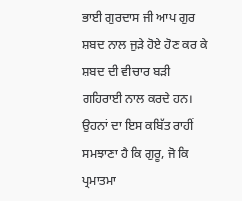ਭਾਈ ਗੁਰਦਾਸ ਜੀ ਆਪ ਗੁਰ ਸ਼ਬਦ ਨਾਲ ਜੁੜੇ ਹੋਏ ਹੋਣ ਕਰ ਕੇ ਸ਼ਬਦ ਦੀ ਵੀਚਾਰ ਬੜੀ ਗਹਿਰਾਈ ਨਾਲ ਕਰਦੇ ਹਨ। ਉਹਨਾਂ ਦਾ ਇਸ ਕਬਿੱਤ ਰਾਹੀਂ ਸਮਝਾਣਾ ਹੈ ਕਿ ਗੁਰੂ, ਜੋ ਕਿ ਪ੍ਰਮਾਤਮਾ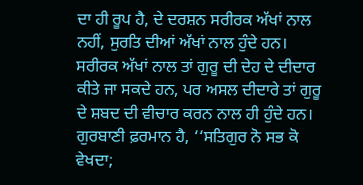ਦਾ ਹੀ ਰੂਪ ਹੈ, ਦੇ ਦਰਸ਼ਨ ਸਰੀਰਕ ਅੱਖਾਂ ਨਾਲ ਨਹੀਂ, ਸੁਰਤਿ ਦੀਆਂ ਅੱਖਾਂ ਨਾਲ ਹੁੰਦੇ ਹਨ।  ਸਰੀਰਕ ਅੱਖਾਂ ਨਾਲ ਤਾਂ ਗੁਰੂ ਦੀ ਦੇਹ ਦੇ ਦੀਦਾਰ ਕੀਤੇ ਜਾ ਸਕਦੇ ਹਨ, ਪਰ ਅਸਲ ਦੀਦਾਰੇ ਤਾਂ ਗੁਰੂ ਦੇ ਸ਼ਬਦ ਦੀ ਵੀਚਾਰ ਕਰਨ ਨਾਲ ਹੀ ਹੁੰਦੇ ਹਨ।  ਗੁਰਬਾਣੀ ਫ਼ਰਮਾਨ ਹੈ, ‘‘ਸਤਿਗੁਰ ਨੋ ਸਭ ਕੋ ਵੇਖਦਾ;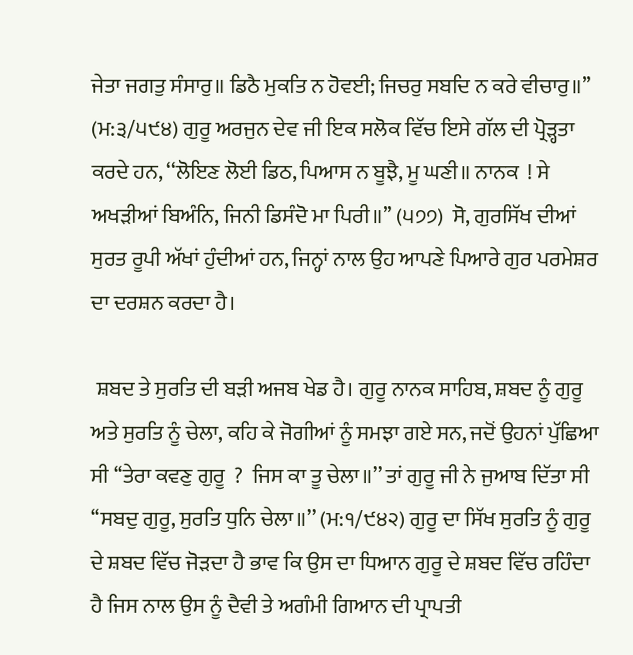ਜੇਤਾ ਜਗਤੁ ਸੰਸਾਰੁ॥ ਡਿਠੈ ਮੁਕਤਿ ਨ ਹੋਵਈ; ਜਿਚਰੁ ਸਬਦਿ ਨ ਕਰੇ ਵੀਚਾਰੁ॥’’ (ਮ:੩/੫੯੪) ਗੁਰੂ ਅਰਜੁਨ ਦੇਵ ਜੀ ਇਕ ਸਲੋਕ ਵਿੱਚ ਇਸੇ ਗੱਲ ਦੀ ਪ੍ਰੋੜ੍ਹਤਾ ਕਰਦੇ ਹਨ, ‘‘ਲੋਇਣ ਲੋਈ ਡਿਠ, ਪਿਆਸ ਨ ਬੂਝੈ, ਮੂ ਘਣੀ॥ ਨਾਨਕ  ! ਸੇ ਅਖੜੀਆਂ ਬਿਅੰਨਿ, ਜਿਨੀ ਡਿਸੰਦੋ ਮਾ ਪਿਰੀ॥’’ (੫੭੭)  ਸੋ, ਗੁਰਸਿੱਖ ਦੀਆਂ ਸੁਰਤ ਰੂਪੀ ਅੱਖਾਂ ਹੁੰਦੀਆਂ ਹਨ, ਜਿਨ੍ਹਾਂ ਨਾਲ ਉਹ ਆਪਣੇ ਪਿਆਰੇ ਗੁਰ ਪਰਮੇਸ਼ਰ ਦਾ ਦਰਸ਼ਨ ਕਰਦਾ ਹੈ।

 ਸ਼ਬਦ ਤੇ ਸੁਰਤਿ ਦੀ ਬੜੀ ਅਜਬ ਖੇਡ ਹੈ। ਗੁਰੂ ਨਾਨਕ ਸਾਹਿਬ, ਸ਼ਬਦ ਨੂੰ ਗੁਰੂ ਅਤੇ ਸੁਰਤਿ ਨੂੰ ਚੇਲਾ, ਕਹਿ ਕੇ ਜੋਗੀਆਂ ਨੂੰ ਸਮਝਾ ਗਏ ਸਨ, ਜਦੋਂ ਉਹਨਾਂ ਪੁੱਛਿਆ ਸੀ ‘‘ਤੇਰਾ ਕਵਣੁ ਗੁਰੂ  ?  ਜਿਸ ਕਾ ਤੂ ਚੇਲਾ॥’’ ਤਾਂ ਗੁਰੂ ਜੀ ਨੇ ਜੁਆਬ ਦਿੱਤਾ ਸੀ ‘‘ਸਬਦੁ ਗੁਰੂ, ਸੁਰਤਿ ਧੁਨਿ ਚੇਲਾ॥’’ (ਮ:੧/੯੪੨) ਗੁਰੂ ਦਾ ਸਿੱਖ ਸੁਰਤਿ ਨੂੰ ਗੁਰੂ ਦੇ ਸ਼ਬਦ ਵਿੱਚ ਜੋੜਦਾ ਹੈ ਭਾਵ ਕਿ ਉਸ ਦਾ ਧਿਆਨ ਗੁਰੂ ਦੇ ਸ਼ਬਦ ਵਿੱਚ ਰਹਿੰਦਾ ਹੈ ਜਿਸ ਨਾਲ ਉਸ ਨੂੰ ਦੈਵੀ ਤੇ ਅਗੰਮੀ ਗਿਆਨ ਦੀ ਪ੍ਰਾਪਤੀ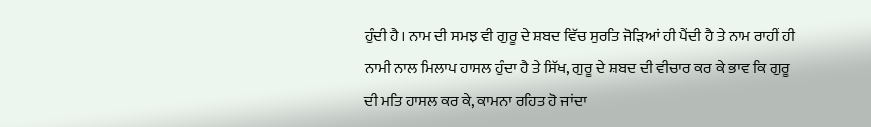ਹੁੰਦੀ ਹੈ। ਨਾਮ ਦੀ ਸਮਝ ਵੀ ਗੁਰੂ ਦੇ ਸ਼ਬਦ ਵਿੱਚ ਸੁਰਤਿ ਜੋੜਿਆਂ ਹੀ ਪੈਂਦੀ ਹੈ ਤੇ ਨਾਮ ਰਾਹੀਂ ਹੀ ਨਾਮੀ ਨਾਲ ਮਿਲਾਪ ਹਾਸਲ ਹੁੰਦਾ ਹੈ ਤੇ ਸਿੱਖ, ਗੁਰੂ ਦੇ ਸ਼ਬਦ ਦੀ ਵੀਚਾਰ ਕਰ ਕੇ ਭਾਵ ਕਿ ਗੁਰੂ ਦੀ ਮਤਿ ਹਾਸਲ ਕਰ ਕੇ, ਕਾਮਨਾ ਰਹਿਤ ਹੋ ਜਾਂਦਾ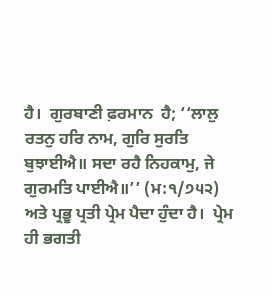ਹੈ।  ਗੁਰਬਾਣੀ ਫ਼ਰਮਾਨ  ਹੈ; ‘‘ਲਾਲੁ ਰਤਨੁ ਹਰਿ ਨਾਮ, ਗੁਰਿ ਸੁਰਤਿ ਬੁਝਾਈਐ॥ ਸਦਾ ਰਹੈ ਨਿਹਕਾਮੁ, ਜੇ ਗੁਰਮਤਿ ਪਾਈਐ॥’’ (ਮ:੧/੭੫੨) ਅਤੇ ਪ੍ਰਭੂ ਪ੍ਰਤੀ ਪ੍ਰੇਮ ਪੈਦਾ ਹੁੰਦਾ ਹੈ।  ਪ੍ਰੇਮ ਹੀ ਭਗਤੀ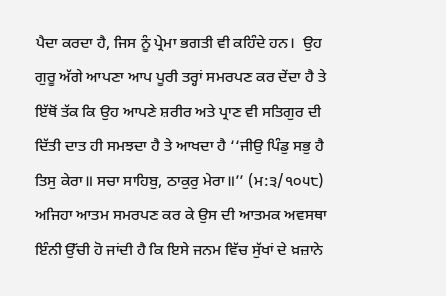ਪੈਦਾ ਕਰਦਾ ਹੈ, ਜਿਸ ਨੂੰ ਪ੍ਰੇਮਾ ਭਗਤੀ ਵੀ ਕਹਿੰਦੇ ਹਨ।  ਉਹ ਗੁਰੂ ਅੱਗੇ ਆਪਣਾ ਆਪ ਪੂਰੀ ਤਰ੍ਹਾਂ ਸਮਰਪਣ ਕਰ ਦੇਂਦਾ ਹੈ ਤੇ ਇੱਥੋਂ ਤੱਕ ਕਿ ਉਹ ਆਪਣੇ ਸ਼ਰੀਰ ਅਤੇ ਪ੍ਰਾਣ ਵੀ ਸਤਿਗੁਰ ਦੀ ਦਿੱਤੀ ਦਾਤ ਹੀ ਸਮਝਦਾ ਹੈ ਤੇ ਆਖਦਾ ਹੈ ‘‘ਜੀਉ ਪਿੰਡੁ ਸਭੁ ਹੈ ਤਿਸੁ ਕੇਰਾ॥ ਸਚਾ ਸਾਹਿਬੁ, ਠਾਕੁਰੁ ਮੇਰਾ॥’’ (ਮ:੩/੧੦੫੮)  ਅਜਿਹਾ ਆਤਮ ਸਮਰਪਣ ਕਰ ਕੇ ਉਸ ਦੀ ਆਤਮਕ ਅਵਸਥਾ ਇੰਨੀ ਉੱਚੀ ਹੋ ਜਾਂਦੀ ਹੈ ਕਿ ਇਸੇ ਜਨਮ ਵਿੱਚ ਸੁੱਖਾਂ ਦੇ ਖ਼ਜ਼ਾਨੇ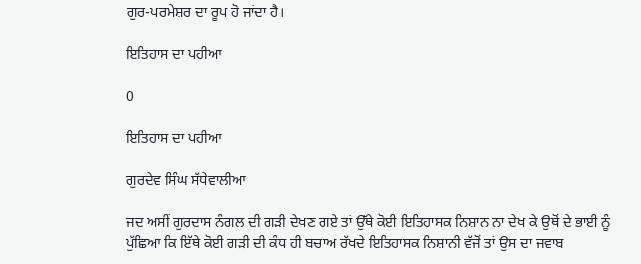ਗੁਰ-ਪਰਮੇਸ਼ਰ ਦਾ ਰੂਪ ਹੋ ਜਾਂਦਾ ਹੈ।

ਇਤਿਹਾਸ ਦਾ ਪਹੀਆ

0

ਇਤਿਹਾਸ ਦਾ ਪਹੀਆ

ਗੁਰਦੇਵ ਸਿੰਘ ਸੱਧੇਵਾਲੀਆ

ਜਦ ਅਸੀਂ ਗੁਰਦਾਸ ਨੰਗਲ ਦੀ ਗੜੀ ਦੇਖਣ ਗਏ ਤਾਂ ਉੱਥੇ ਕੋਈ ਇਤਿਹਾਸਕ ਨਿਸ਼ਾਨ ਨਾ ਦੇਖ ਕੇ ਉਥੋਂ ਦੇ ਭਾਈ ਨੂੰ ਪੁੱਛਿਆ ਕਿ ਇੱਥੇ ਕੋਈ ਗੜੀ ਦੀ ਕੰਧ ਹੀ ਬਚਾਅ ਰੱਖਦੇ ਇਤਿਹਾਸਕ ਨਿਸ਼ਾਨੀ ਵੱਜੋਂ ਤਾਂ ਉਸ ਦਾ ਜਵਾਬ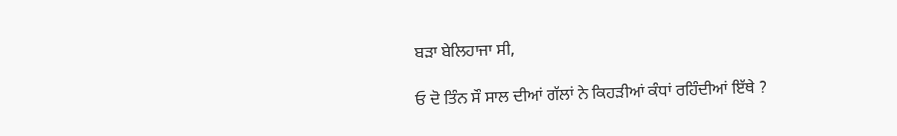ਬੜਾ ਬੇਲਿਹਾਜਾ ਸੀ,

ਓ ਦੋ ਤਿੰਨ ਸੌ ਸਾਲ ਦੀਆਂ ਗੱਲਾਂ ਨੇ ਕਿਹੜੀਆਂ ਕੰਧਾਂ ਰਹਿੰਦੀਆਂ ਇੱਥੇ ?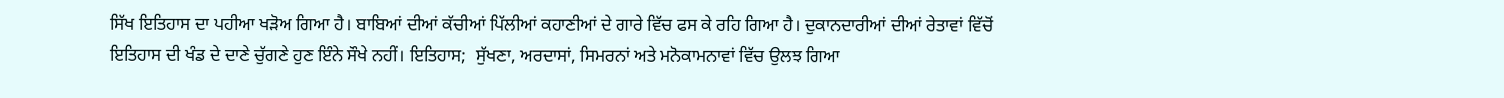ਸਿੱਖ ਇਤਿਹਾਸ ਦਾ ਪਹੀਆ ਖੜੋਅ ਗਿਆ ਹੈ। ਬਾਬਿਆਂ ਦੀਆਂ ਕੱਚੀਆਂ ਪਿੱਲੀਆਂ ਕਹਾਣੀਆਂ ਦੇ ਗਾਰੇ ਵਿੱਚ ਫਸ ਕੇ ਰਹਿ ਗਿਆ ਹੈ। ਦੁਕਾਨਦਾਰੀਆਂ ਦੀਆਂ ਰੇਤਾਵਾਂ ਵਿੱਚੋਂ ਇਤਿਹਾਸ ਦੀ ਖੰਡ ਦੇ ਦਾਣੇ ਚੁੱਗਣੇ ਹੁਣ ਇੰਨੇ ਸੌਖੇ ਨਹੀਂ। ਇਤਿਹਾਸ;  ਸੁੱਖਣਾ, ਅਰਦਾਸਾਂ, ਸਿਮਰਨਾਂ ਅਤੇ ਮਨੋਕਾਮਨਾਵਾਂ ਵਿੱਚ ਉਲਝ ਗਿਆ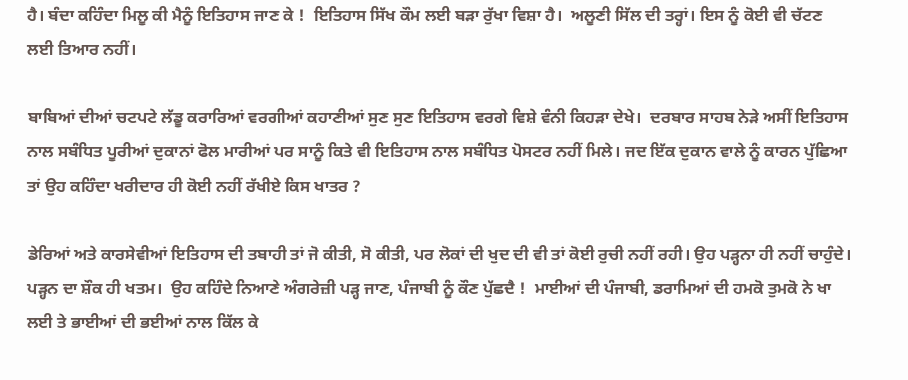ਹੈ। ਬੰਦਾ ਕਹਿੰਦਾ ਮਿਲੂ ਕੀ ਮੈਨੂੰ ਇਤਿਹਾਸ ਜਾਣ ਕੇ !  ਇਤਿਹਾਸ ਸਿੱਖ ਕੌਮ ਲਈ ਬੜਾ ਰੁੱਖਾ ਵਿਸ਼ਾ ਹੈ।  ਅਲੂਣੀ ਸਿੱਲ ਦੀ ਤਰ੍ਹਾਂ। ਇਸ ਨੂੰ ਕੋਈ ਵੀ ਚੱਟਣ ਲਈ ਤਿਆਰ ਨਹੀਂ।

ਬਾਬਿਆਂ ਦੀਆਂ ਚਟਪਟੇ ਲੱਡੂ ਕਰਾਰਿਆਂ ਵਰਗੀਆਂ ਕਹਾਣੀਆਂ ਸੁਣ ਸੁਣ ਇਤਿਹਾਸ ਵਰਗੇ ਵਿਸ਼ੇ ਵੰਨੀ ਕਿਹੜਾ ਦੇਖੇ।  ਦਰਬਾਰ ਸਾਹਬ ਨੇੜੇ ਅਸੀਂ ਇਤਿਹਾਸ ਨਾਲ ਸਬੰਧਿਤ ਪੂਰੀਆਂ ਦੁਕਾਨਾਂ ਫੋਲ ਮਾਰੀਆਂ ਪਰ ਸਾਨੂੰ ਕਿਤੇ ਵੀ ਇਤਿਹਾਸ ਨਾਲ ਸਬੰਧਿਤ ਪੋਸਟਰ ਨਹੀਂ ਮਿਲੇ। ਜਦ ਇੱਕ ਦੁਕਾਨ ਵਾਲੇ ਨੂੰ ਕਾਰਨ ਪੁੱਛਿਆ ਤਾਂ ਉਹ ਕਹਿੰਦਾ ਖਰੀਦਾਰ ਹੀ ਕੋਈ ਨਹੀਂ ਰੱਖੀਏ ਕਿਸ ਖਾਤਰ ?

ਡੇਰਿਆਂ ਅਤੇ ਕਾਰਸੇਵੀਆਂ ਇਤਿਹਾਸ ਦੀ ਤਬਾਹੀ ਤਾਂ ਜੋ ਕੀਤੀ, ਸੋ ਕੀਤੀ, ਪਰ ਲੋਕਾਂ ਦੀ ਖੁਦ ਦੀ ਵੀ ਤਾਂ ਕੋਈ ਰੁਚੀ ਨਹੀਂ ਰਹੀ। ਉਹ ਪੜ੍ਹਨਾ ਹੀ ਨਹੀਂ ਚਾਹੁੰਦੇ। ਪੜ੍ਹਨ ਦਾ ਸ਼ੌਕ ਹੀ ਖਤਮ।  ਉਹ ਕਹਿੰਦੇ ਨਿਆਣੇ ਅੰਗਰੇਜ਼ੀ ਪੜ੍ਹ ਜਾਣ, ਪੰਜਾਬੀ ਨੂੰ ਕੌਣ ਪੁੱਛਦੈ !  ਮਾਈਆਂ ਦੀ ਪੰਜਾਬੀ, ਡਰਾਮਿਆਂ ਦੀ ਹਮਕੋ ਤੁਮਕੋ ਨੇ ਖਾ ਲਈ ਤੇ ਭਾਈਆਂ ਦੀ ਭਈਆਂ ਨਾਲ ਕਿੱਲ ਕੇ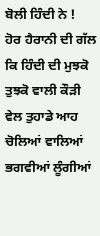ਬੋਲੀ ਹਿੰਦੀ ਨੇ !  ਹੋਰ ਹੈਰਾਨੀ ਦੀ ਗੱਲ ਕਿ ਹਿੰਦੀ ਦੀ ਮੁਝਕੋ ਤੁਝਕੋ ਵਾਲੀ ਕੌੜੀ ਵੇਲ ਤੁਹਾਡੇ ਆਹ ਚੋਲਿਆਂ ਵਾਲਿਆਂ ਭਗਵੀਆਂ ਲੂੰਗੀਆਂ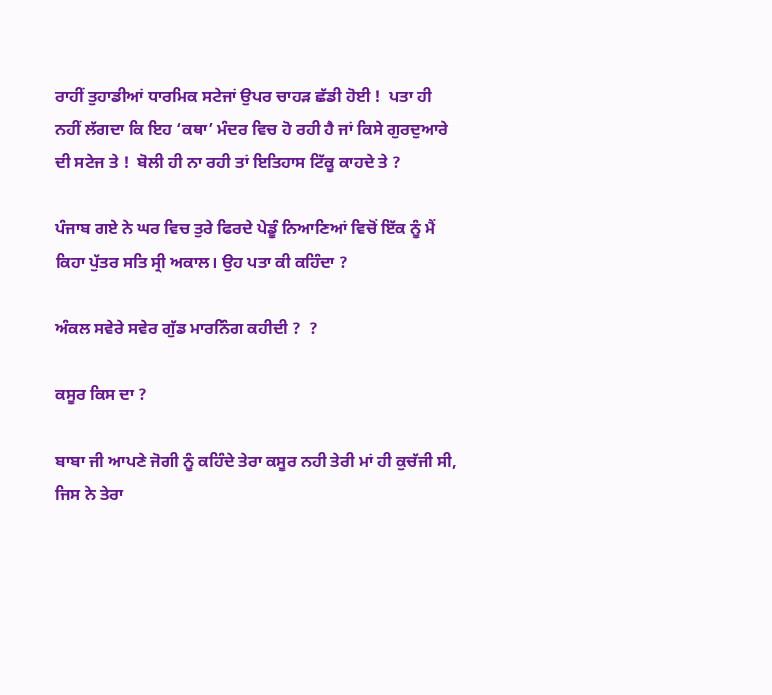ਰਾਹੀਂ ਤੁਹਾਡੀਆਂ ਧਾਰਮਿਕ ਸਟੇਜਾਂ ਉਪਰ ਚਾਹੜ ਛੱਡੀ ਹੋਈ !  ਪਤਾ ਹੀ ਨਹੀਂ ਲੱਗਦਾ ਕਿ ਇਹ ‘ਕਥਾ’ ਮੰਦਰ ਵਿਚ ਹੋ ਰਹੀ ਹੈ ਜਾਂ ਕਿਸੇ ਗੁਰਦੁਆਰੇ ਦੀ ਸਟੇਜ ਤੇ !  ਬੋਲੀ ਹੀ ਨਾ ਰਹੀ ਤਾਂ ਇਤਿਹਾਸ ਟਿੱਕੂ ਕਾਹਦੇ ਤੇ ?

ਪੰਜਾਬ ਗਏ ਨੇ ਘਰ ਵਿਚ ਤੁਰੇ ਫਿਰਦੇ ਪੇਡੂੰ ਨਿਆਣਿਆਂ ਵਿਚੋਂ ਇੱਕ ਨੂੰ ਮੈਂ ਕਿਹਾ ਪੁੱਤਰ ਸਤਿ ਸ੍ਰੀ ਅਕਾਲ। ਉਹ ਪਤਾ ਕੀ ਕਹਿੰਦਾ ?

ਅੰਕਲ ਸਵੇਰੇ ਸਵੇਰ ਗੁੱਡ ਮਾਰਨਿੰਗ ਕਹੀਦੀ ?  ?

ਕਸੂਰ ਕਿਸ ਦਾ ?

ਬਾਬਾ ਜੀ ਆਪਣੇ ਜੋਗੀ ਨੂੰ ਕਹਿੰਦੇ ਤੇਰਾ ਕਸੂਰ ਨਹੀ ਤੇਰੀ ਮਾਂ ਹੀ ਕੁਚੱਜੀ ਸੀ, ਜਿਸ ਨੇ ਤੇਰਾ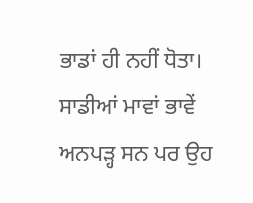ਭਾਡਾਂ ਹੀ ਨਹੀਂ ਧੋਤਾ। ਸਾਡੀਆਂ ਮਾਵਾਂ ਭਾਵੇਂ ਅਨਪੜ੍ਹ ਸਨ ਪਰ ਉਹ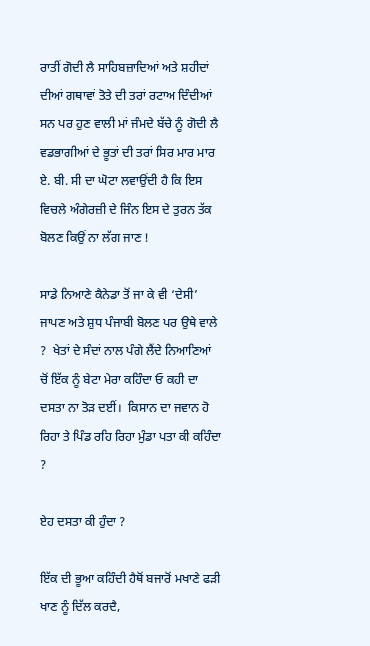ਰਾਤੀਂ ਗੋਦੀ ਲੈ ਸਾਹਿਬਜ਼ਾਦਿਆਂ ਅਤੇ ਸ਼ਹੀਦਾਂ ਦੀਆਂ ਗਥਾਵਾਂ ਤੋਤੇ ਦੀ ਤਰਾਂ ਰਟਾਅ ਦਿੰਦੀਆਂ ਸਨ ਪਰ ਹੁਣ ਵਾਲੀ ਮਾਂ ਜੰਮਦੇ ਬੱਚੇ ਨੂੰ ਗੋਦੀ ਲੈ ਵਡਭਾਗੀਆਂ ਦੇ ਭੂਤਾਂ ਦੀ ਤਰਾਂ ਸਿਰ ਮਾਰ ਮਾਰ ਏ. ਬੀ. ਸੀ ਦਾ ਘੋਟਾ ਲਵਾਉਂਦੀ ਹੈ ਕਿ ਇਸ ਵਿਚਲੇ ਅੰਗੇਰਜ਼ੀ ਦੇ ਜਿੰਨ ਇਸ ਦੇ ਤੁਰਨ ਤੱਕ ਬੋਲਣ ਕਿਉਂ ਨਾ ਲੱਗ ਜਾਣ !

ਸਾਡੇ ਨਿਆਣੇ ਕੈਨੇਡਾ ਤੋਂ ਜਾ ਕੇ ਵੀ ‘ਦੇਸੀ’ ਜਾਪਣ ਅਤੇ ਸ਼ੁਧ ਪੰਜਾਬੀ ਬੋਲਣ ਪਰ ਉਥੇ ਵਾਲੇ  ?  ਖੇਤਾਂ ਦੇ ਸੰਦਾਂ ਨਾਲ ਪੰਗੇ ਲੈਂਦੇ ਨਿਆਣਿਆਂ ਚੋਂ ਇੱਕ ਨੂੰ ਬੇਟਾ ਮੇਰਾ ਕਹਿੰਦਾ ਓ ਕਹੀ ਦਾ ਦਸਤਾ ਨਾ ਤੋੜ ਦਈਂ।  ਕਿਸਾਨ ਦਾ ਜਵਾਨ ਹੋ ਰਿਹਾ ਤੇ ਪਿੰਡ ਰਹਿ ਰਿਹਾ ਮੁੰਡਾ ਪਤਾ ਕੀ ਕਹਿੰਦਾ  ?

ਏਹ ਦਸਤਾ ਕੀ ਹੁੰਦਾ ?

ਇੱਕ ਦੀ ਭੂਆ ਕਹਿੰਦੀ ਹੈਥੋਂ ਬਜਾਰੋਂ ਮਖਾਣੇ ਫੜੀ ਖਾਣ ਨੂੰ ਦਿੱਲ ਕਰਦੈ,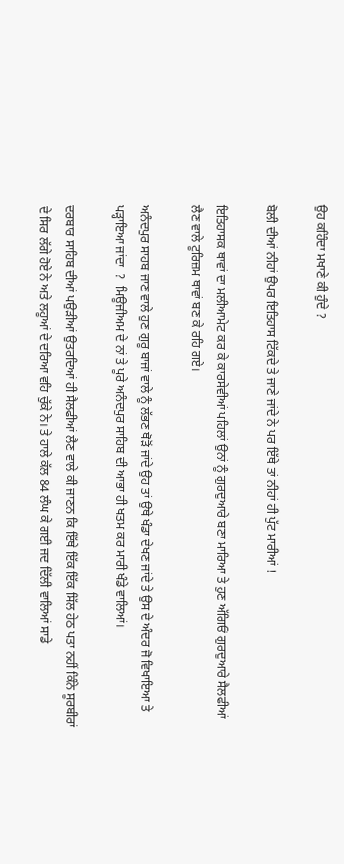ਉਹ ਕਹਿੰਦਾ ਮਖਾਣੇ ਕੀ ਹੁੰਦੇ ?

ਬੋਲੀ ਦੀਆਂ ਨੀਹਾਂ ਉਪਰ ਇਤਿਹਾਸ ਟਿੱਕਦੇ ਤੇ ਜਾਣੇ ਜਾਂਦੇ ਨੇ ਪਰ ਇੱਥੇ ਤਾਂ ਨੀਹਾਂ ਹੀ ਪੁੱਟ ਮਾਰੀਆਂ !

ਇਤਿਹਾਸਕ ਥਾਵਾਂ ਦਾ ਮਲੀਆਮੇਟ ਕਰ ਕੇ ਕਾਰਸੇਵੀਆਂ ਪਹਿਲਾਂ ਉਨਾਂ ਨੂੰ ਗੁਰਦੁਆਰੇ ਬਣਾ ਮਾਰਿਆ ਤੇ ਹੁਣ ਅੱਗਿਓਂ ਗੁਰਦੁਆਰੇ ਸੈਲਫੀਆਂ ਲੈਣ ਵਾਲੇ ਟੂਰਿਜ਼ਮ ਥਾਵਾਂ ਬਣ ਕੇ ਰਹਿ ਗਏ।

ਅਨੰਦਪੁਰ ਸਾਹਬ ਜਾਣ ਵਾਲੇ ਹੁਣ ਗੁਰੂ ਬਾਜਾਂ ਵਾਲੇ ਨੂੰ ਲੱਭਣ ਥੋੜੋਂ ਜਾਂਦੇ ਉਹ ਤਾਂ ਉਥੇ ਖੰਡਾ ਦੇਖਣ ਜਾਂਦੇ ਤੇ ਉਸ ਦੇ ਅੰਦਰ ਜੋ ਵਿਖਾਇਆ ਤੇ ਪੜ੍ਹਾਇਆ ਜਾਂਦਾ  ?  ਮਿਊਜੀਅਮ ਦੇ ਨਾਂ ਤੇ ਪੂਰੇ ਅਨੰਦਪੁਰ ਸਾਹਿਬ ਦੀ ਆਭਾ ਹੀ ਖਤਮ ਕਰ ਮਾਰੀ ਖੰਡੇ ਵਾਲਿਆਂ।

ਦਰਬਾਰ ਸਾਹਿਬ ਦੀਆਂ ਪਉੜੀਆਂ ਉਤਰਦਿਆਂ ਹੀ ਸੈਲਫੀਆਂ ਲੈਣ ਵਾਲੇ ਕੀ ਜਾਣਨ ਕਿ ਇੱਥੇ ਇੱਕ ਇੱਕ ਸਿੱਲ ਹੇਠ ਪਤਾ ਨਹੀਂ ਕਿੰਨੇ ਸੂਰਬੀਰਾਂ ਦੇ ਸਿਰ ਲੱਗੇ ਹੋਏ ਨੇ ਅਤੇ ਲਹੂਆਂ ਦੇ ਦਰਿਆ ਵਹਿ ਚੁੱਕੇ ਨੇ। ਤੇ ਹਾਲੇ ਕੱਲ 84 ਲੰਘ ਕੇ ਗਈ ਜਦ ਦਿੱਲੀ ਵਾਲਿਆਂ ਸਾਡੇ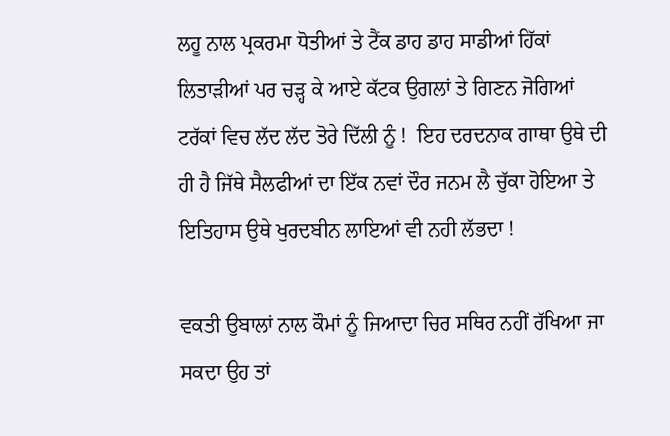ਲਹੂ ਨਾਲ ਪ੍ਰਕਰਮਾ ਧੋਤੀਆਂ ਤੇ ਟੈਂਕ ਡਾਹ ਡਾਹ ਸਾਡੀਆਂ ਹਿੱਕਾਂ ਲਿਤਾੜੀਆਂ ਪਰ ਚੜ੍ਹ ਕੇ ਆਏ ਕੱਟਕ ਉਗਲਾਂ ਤੇ ਗਿਣਨ ਜੋਗਿਆਂ ਟਰੱਕਾਂ ਵਿਚ ਲੱਦ ਲੱਦ ਤੋਰੇ ਦਿੱਲੀ ਨੂੰ !  ਇਹ ਦਰਦਨਾਕ ਗਾਥਾ ਉਥੇ ਦੀ ਹੀ ਹੈ ਜਿੱਥੇ ਸੈਲਫੀਆਂ ਦਾ ਇੱਕ ਨਵਾਂ ਦੌਰ ਜਨਮ ਲੈ ਚੁੱਕਾ ਹੋਇਆ ਤੇ ਇਤਿਹਾਸ ਉਥੇ ਖੁਰਦਬੀਨ ਲਾਇਆਂ ਵੀ ਨਹੀ ਲੱਭਦਾ !

ਵਕਤੀ ਉਬਾਲਾਂ ਨਾਲ ਕੌਮਾਂ ਨੂੰ ਜਿਆਦਾ ਚਿਰ ਸਥਿਰ ਨਹੀਂ ਰੱਖਿਆ ਜਾ ਸਕਦਾ ਉਹ ਤਾਂ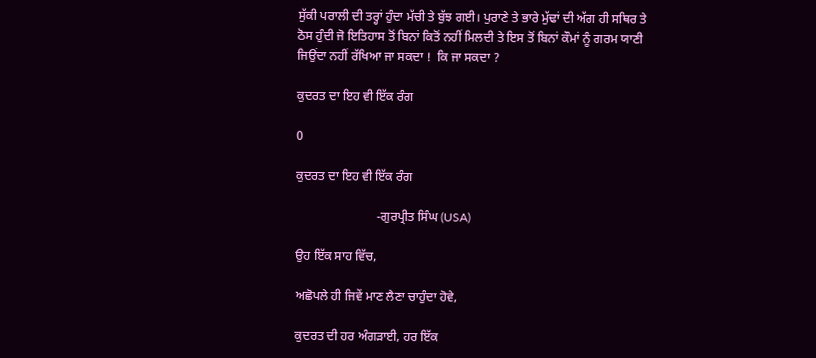ਸੁੱਕੀ ਪਰਾਲੀ ਦੀ ਤਰ੍ਹਾਂ ਹੁੰਦਾ ਮੱਚੀ ਤੇ ਬੁੱਝ ਗਈ। ਪੁਰਾਣੇ ਤੇ ਭਾਰੇ ਮੁੱਢਾਂ ਦੀ ਅੱਗ ਹੀ ਸਥਿਰ ਤੇ ਠੋਸ ਹੁੰਦੀ ਜੋ ਇਤਿਹਾਸ ਤੋਂ ਬਿਨਾਂ ਕਿਤੋਂ ਨਹੀਂ ਮਿਲਦੀ ਤੇ ਇਸ ਤੋਂ ਬਿਨਾਂ ਕੌਮਾਂ ਨੂੰ ਗਰਮ ਯਾਣੀ ਜਿਉਂਦਾ ਨਹੀਂ ਰੱਖਿਆ ਜਾ ਸਕਦਾ !  ਕਿ ਜਾ ਸਕਦਾ ?

ਕੁਦਰਤ ਦਾ ਇਹ ਵੀ ਇੱਕ ਰੰਗ

0

ਕੁਦਰਤ ਦਾ ਇਹ ਵੀ ਇੱਕ ਰੰਗ

                          -ਗੁਰਪ੍ਰੀਤ ਸਿੰਘ (USA)

ਉਹ ਇੱਕ ਸਾਹ ਵਿੱਚ,

ਅਛੋਪਲੇ ਹੀ ਜਿਵੇਂ ਮਾਣ ਲੈਣਾ ਚਾਹੁੰਦਾ ਹੋਵੇ,

ਕੁਦਰਤ ਦੀ ਹਰ ਅੰਗੜਾਈ, ਹਰ ਇੱਕ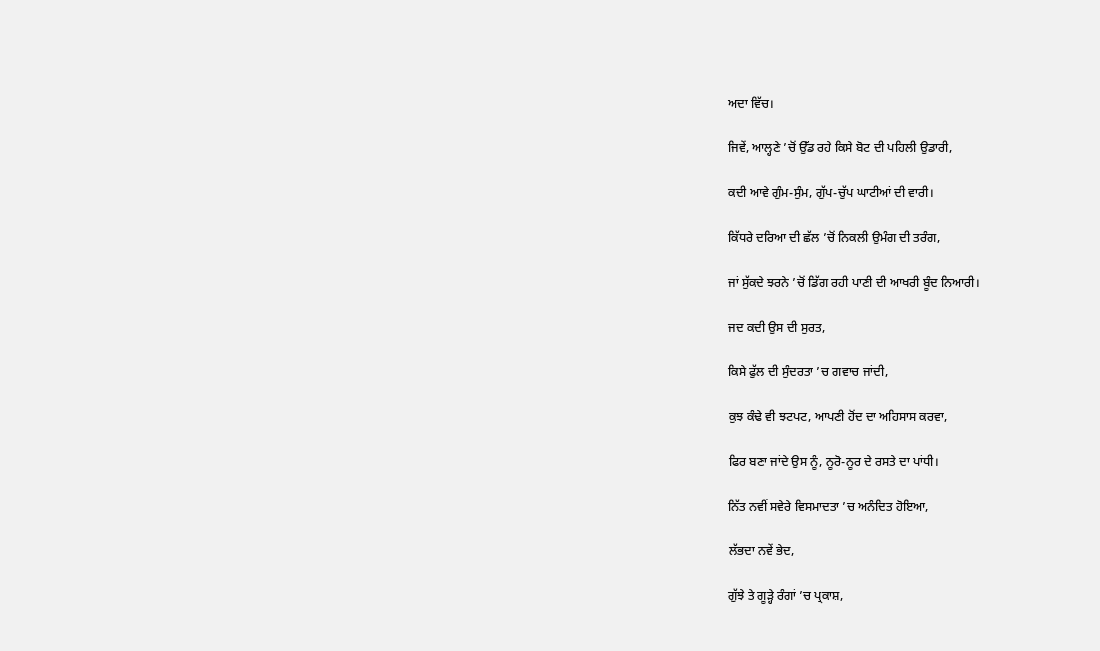ਅਦਾ ਵਿੱਚ।

ਜਿਵੇਂ, ਆਲ੍ਹਣੇ ’ਚੋਂ ਉੱਡ ਰਹੇ ਕਿਸੇ ਬੋਟ ਦੀ ਪਹਿਲੀ ਉਡਾਰੀ,

ਕਦੀ ਆਵੇ ਗੁੰਮ-ਸੁੰਮ, ਗੁੱਪ-ਚੁੱਪ ਘਾਟੀਆਂ ਦੀ ਵਾਰੀ।

ਕਿੱਧਰੇ ਦਰਿਆ ਦੀ ਛੱਲ ’ਚੋਂ ਨਿਕਲੀ ਉਮੰਗ ਦੀ ਤਰੰਗ,

ਜਾਂ ਸੁੱਕਦੇ ਝਰਨੇ ’ਚੋਂ ਡਿੱਗ ਰਹੀ ਪਾਣੀ ਦੀ ਆਖਰੀ ਬੂੰਦ ਨਿਆਰੀ।

ਜਦ ਕਦੀ ਉਸ ਦੀ ਸੁਰਤ,

ਕਿਸੇ ਫੁੱਲ ਦੀ ਸੁੰਦਰਤਾ ’ਚ ਗਵਾਚ ਜਾਂਦੀ,

ਕੁਝ ਕੰਢੇ ਵੀ ਝਟਪਟ, ਆਪਣੀ ਹੋਂਦ ਦਾ ਅਹਿਸਾਸ ਕਰਵਾ,

ਫਿਰ ਬਣਾ ਜਾਂਦੇ ਉਸ ਨੂੰ, ਨੂਰੋ-ਨੂਰ ਦੇ ਰਸਤੇ ਦਾ ਪਾਂਧੀ।

ਨਿੱਤ ਨਵੀਂ ਸਵੇਰੇ ਵਿਸਮਾਦਤਾ ’ਚ ਅਨੰਦਿਤ ਹੋਇਆ,

ਲੱਭਦਾ ਨਵੇਂ ਭੇਦ,

ਗੁੱਝੇ ਤੇ ਗੂੜ੍ਹੇ ਰੰਗਾਂ ’ਚ ਪ੍ਰਕਾਸ਼,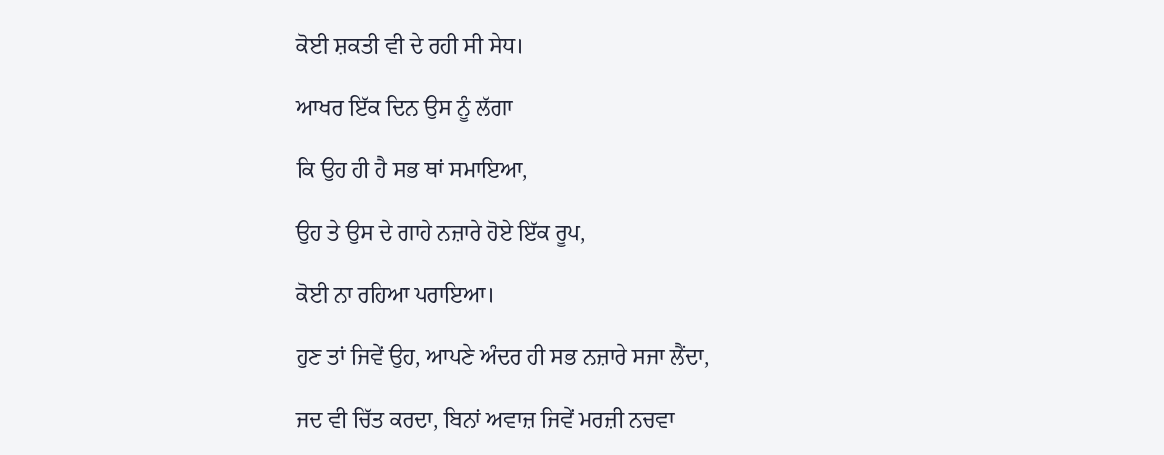ਕੋਈ ਸ਼ਕਤੀ ਵੀ ਦੇ ਰਹੀ ਸੀ ਸੇਧ।

ਆਖਰ ਇੱਕ ਦਿਨ ਉਸ ਨੂੰ ਲੱਗਾ

ਕਿ ਉਹ ਹੀ ਹੈ ਸਭ ਥਾਂ ਸਮਾਇਆ,

ਉਹ ਤੇ ਉਸ ਦੇ ਗਾਹੇ ਨਜ਼ਾਰੇ ਹੋਏ ਇੱਕ ਰੂਪ,

ਕੋਈ ਨਾ ਰਹਿਆ ਪਰਾਇਆ।

ਹੁਣ ਤਾਂ ਜਿਵੇਂ ਉਹ, ਆਪਣੇ ਅੰਦਰ ਹੀ ਸਭ ਨਜ਼ਾਰੇ ਸਜਾ ਲੈਂਦਾ,

ਜਦ ਵੀ ਚਿੱਤ ਕਰਦਾ, ਬਿਨਾਂ ਅਵਾਜ਼ ਜਿਵੇਂ ਮਰਜ਼ੀ ਨਚਵਾ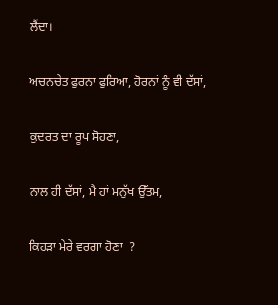ਲੈਂਦਾ।

ਅਚਨਚੇਤ ਫੁਰਨਾ ਫੁਰਿਆ, ਹੋਰਨਾਂ ਨੂੰ ਵੀ ਦੱਸਾਂ,

ਕੁਦਰਤ ਦਾ ਰੂਪ ਸੋਹਣਾ,

ਨਾਲ ਹੀ ਦੱਸਾਂ, ਮੈ ਹਾਂ ਮਨੁੱਖ ਉੱਤਮ,

ਕਿਹੜਾ ਮੇਰੇ ਵਰਗਾ ਹੋਣਾ  ?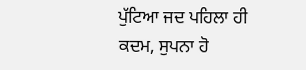ਪੁੱਟਿਆ ਜਦ ਪਹਿਲਾ ਹੀ ਕਦਮ, ਸੁਪਨਾ ਹੋ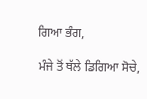ਗਿਆ ਭੰਗ,

ਮੰਜੇ ਤੋਂ ਥੱਲੇ ਡਿਗਿਆ ਸੋਚੇ,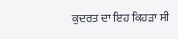ਕੁਦਰਤ ਦਾ ਇਹ ਕਿਹੜਾ ਸੀ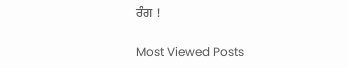ਰੰਗ !

Most Viewed Posts